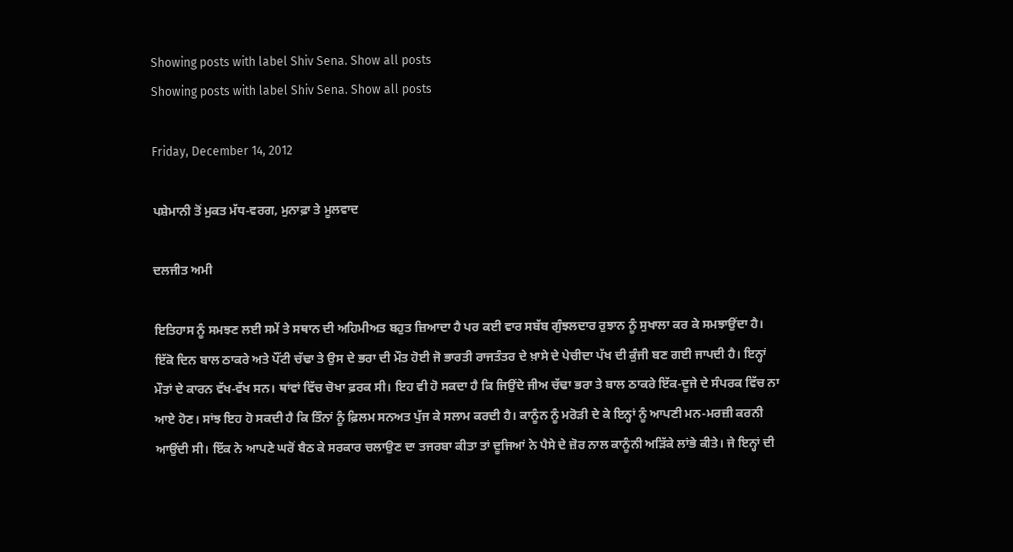Showing posts with label Shiv Sena. Show all posts
Showing posts with label Shiv Sena. Show all posts

Friday, December 14, 2012

ਪਸ਼ੇਮਾਨੀ ਤੋਂ ਮੁਕਤ ਮੱਧ-ਵਰਗ, ਮੁਨਾਫ਼ਾ ਤੇ ਮੂਲਵਾਦ

ਦਲਜੀਤ ਅਮੀ

ਇਤਿਹਾਸ ਨੂੰ ਸਮਝਣ ਲਈ ਸਮੇਂ ਤੇ ਸਥਾਨ ਦੀ ਅਹਿਮੀਅਤ ਬਹੁਤ ਜ਼ਿਆਦਾ ਹੈ ਪਰ ਕਈ ਵਾਰ ਸਬੱਬ ਗੁੰਝਲਦਾਰ ਰੁਝਾਨ ਨੂੰ ਸੁਖਾਲਾ ਕਰ ਕੇ ਸਮਝਾਉਂਦਾ ਹੈ। ਇੱਕੋ ਦਿਨ ਬਾਲ ਠਾਕਰੇ ਅਤੇ ਪੌਂਟੀ ਚੱਢਾ ਤੇ ਉਸ ਦੇ ਭਰਾ ਦੀ ਮੌਤ ਹੋਈ ਜੋ ਭਾਰਤੀ ਰਾਜਤੰਤਰ ਦੇ ਖ਼ਾਸੇ ਦੇ ਪੇਚੀਦਾ ਪੱਖ ਦੀ ਕੁੰਜੀ ਬਣ ਗਈ ਜਾਪਦੀ ਹੈ। ਇਨ੍ਹਾਂ ਮੌਤਾਂ ਦੇ ਕਾਰਨ ਵੱਖ-ਵੱਖ ਸਨ। ਥਾਂਵਾਂ ਵਿੱਚ ਚੋਖਾ ਫ਼ਰਕ ਸੀ। ਇਹ ਵੀ ਹੋ ਸਕਦਾ ਹੈ ਕਿ ਜਿਉਂਦੇ ਜੀਅ ਚੱਢਾ ਭਰਾ ਤੇ ਬਾਲ ਠਾਕਰੇ ਇੱਕ-ਦੂਜੇ ਦੇ ਸੰਪਰਕ ਵਿੱਚ ਨਾ ਆਏ ਹੋਣ। ਸਾਂਝ ਇਹ ਹੋ ਸਕਦੀ ਹੈ ਕਿ ਤਿੰਨਾਂ ਨੂੰ ਫ਼ਿਲਮ ਸਨਅਤ ਪੁੱਜ ਕੇ ਸਲਾਮ ਕਰਦੀ ਹੈ। ਕਾਨੂੰਨ ਨੂੰ ਮਰੋੜੀ ਦੇ ਕੇ ਇਨ੍ਹਾਂ ਨੂੰ ਆਪਣੀ ਮਨ-ਮਰਜ਼ੀ ਕਰਨੀ ਆਉਂਦੀ ਸੀ। ਇੱਕ ਨੇ ਆਪਣੇ ਘਰੋਂ ਬੈਠ ਕੇ ਸਰਕਾਰ ਚਲਾਉਣ ਦਾ ਤਜਰਬਾ ਕੀਤਾ ਤਾਂ ਦੂਜਿਆਂ ਨੇ ਪੈਸੇ ਦੇ ਜ਼ੋਰ ਨਾਲ ਕਾਨੂੰਨੀ ਅੜਿੱਕੇ ਲਾਂਭੇ ਕੀਤੇ। ਜੇ ਇਨ੍ਹਾਂ ਦੀ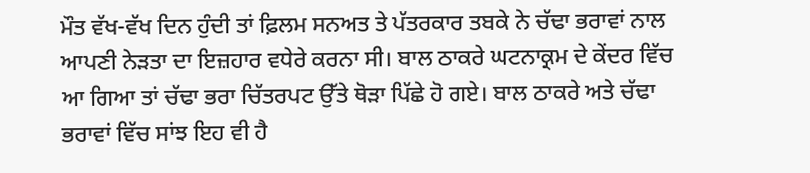ਮੌਤ ਵੱਖ-ਵੱਖ ਦਿਨ ਹੁੰਦੀ ਤਾਂ ਫ਼ਿਲਮ ਸਨਅਤ ਤੇ ਪੱਤਰਕਾਰ ਤਬਕੇ ਨੇ ਚੱਢਾ ਭਰਾਵਾਂ ਨਾਲ ਆਪਣੀ ਨੇੜਤਾ ਦਾ ਇਜ਼ਹਾਰ ਵਧੇਰੇ ਕਰਨਾ ਸੀ। ਬਾਲ ਠਾਕਰੇ ਘਟਨਾਕ੍ਰਮ ਦੇ ਕੇਂਦਰ ਵਿੱਚ ਆ ਗਿਆ ਤਾਂ ਚੱਢਾ ਭਰਾ ਚਿੱਤਰਪਟ ਉੱਤੇ ਥੋੜਾ ਪਿੱਛੇ ਹੋ ਗਏ। ਬਾਲ ਠਾਕਰੇ ਅਤੇ ਚੱਢਾ ਭਰਾਵਾਂ ਵਿੱਚ ਸਾਂਝ ਇਹ ਵੀ ਹੈ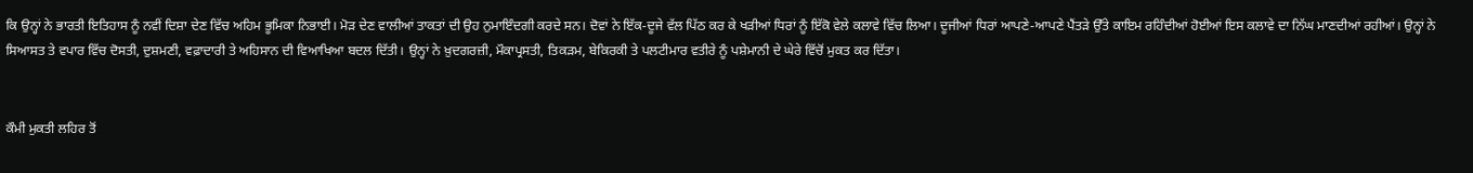ਕਿ ਉਨ੍ਹਾਂ ਨੇ ਭਾਰਤੀ ਇਤਿਹਾਸ ਨੂੰ ਨਵੀਂ ਦਿਸ਼ਾ ਦੇਣ ਵਿੱਚ ਅਹਿਮ ਭੂਮਿਕਾ ਨਿਭਾਈ। ਮੋੜ ਦੇਣ ਵਾਲੀਆਂ ਤਾਕਤਾਂ ਦੀ ਉਹ ਨੁਮਾਇੰਦਗੀ ਕਰਦੇ ਸਨ। ਦੋਵਾਂ ਨੇ ਇੱਕ-ਦੂਜੇ ਵੱਲ ਪਿੱਠ ਕਰ ਕੇ ਖੜੀਆਂ ਧਿਰਾਂ ਨੂੰ ਇੱਕੋ ਵੇਲੇ ਕਲਾਵੇ ਵਿੱਚ ਲਿਆ। ਦੂਜੀਆਂ ਧਿਰਾਂ ਆਪਣੇ-ਆਪਣੇ ਪੈਂਤੜੇ ਉੱਤੇ ਕਾਇਮ ਰਹਿੰਦੀਆਂ ਹੋਈਆਂ ਇਸ ਕਲਾਵੇ ਦਾ ਨਿੱਘ ਮਾਣਦੀਆਂ ਰਹੀਆਂ। ਉਨ੍ਹਾਂ ਨੇ ਸਿਆਸਤ ਤੇ ਵਪਾਰ ਵਿੱਚ ਦੋਸਤੀ, ਦੁਸ਼ਮਣੀ, ਵਫ਼ਾਦਾਰੀ ਤੇ ਅਹਿਸਾਨ ਦੀ ਵਿਆਖਿਆ ਬਦਲ ਦਿੱਤੀ। ਉਨ੍ਹਾਂ ਨੇ ਖ਼ੁਦਗਰਜ਼ੀ, ਮੌਕਾਪ੍ਰਸਤੀ, ਤਿਕੜਮ, ਬੇਕਿਰਕੀ ਤੇ ਪਲਟੀਮਾਰ ਵਤੀਰੇ ਨੂੰ ਪਸ਼ੇਮਾਨੀ ਦੇ ਘੇਰੇ ਵਿੱਚੋਂ ਮੁਕਤ ਕਰ ਦਿੱਤਾ।


ਕੌਮੀ ਮੁਕਤੀ ਲਹਿਰ ਤੋਂ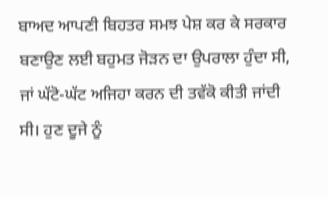ਬਾਅਦ ਆਪਣੀ ਬਿਹਤਰ ਸਮਝ ਪੇਸ਼ ਕਰ ਕੇ ਸਰਕਾਰ ਬਣਾਉਣ ਲਈ ਬਹੁਮਤ ਜੋੜਨ ਦਾ ਉਪਰਾਲਾ ਹੁੰਦਾ ਸੀ, ਜਾਂ ਘੱਟੋ-ਘੱਟ ਅਜਿਹਾ ਕਰਨ ਦੀ ਤਵੱਕੋ ਕੀਤੀ ਜਾਂਦੀ ਸੀ। ਹੁਣ ਦੂਜੇ ਨੂੰ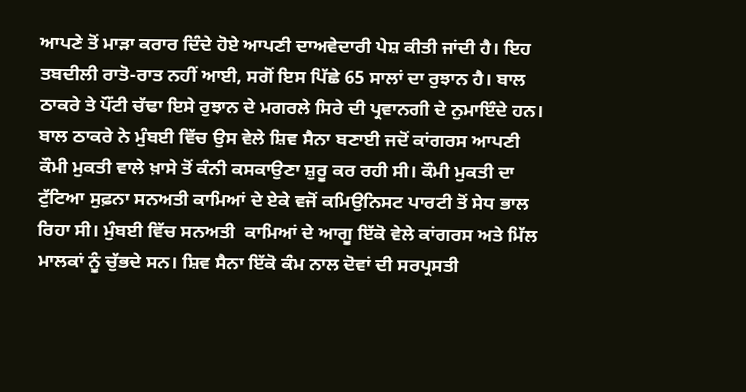ਆਪਣੇ ਤੋਂ ਮਾੜਾ ਕਰਾਰ ਦਿੰਦੇ ਹੋਏ ਆਪਣੀ ਦਾਅਵੇਦਾਰੀ ਪੇਸ਼ ਕੀਤੀ ਜਾਂਦੀ ਹੈ। ਇਹ ਤਬਦੀਲੀ ਰਾਤੋ-ਰਾਤ ਨਹੀਂ ਆਈ, ਸਗੋਂ ਇਸ ਪਿੱਛੇ 65 ਸਾਲਾਂ ਦਾ ਰੁਝਾਨ ਹੈ। ਬਾਲ ਠਾਕਰੇ ਤੇ ਪੌਂਟੀ ਚੱਢਾ ਇਸੇ ਰੁਝਾਨ ਦੇ ਮਗਰਲੇ ਸਿਰੇ ਦੀ ਪ੍ਰਵਾਨਗੀ ਦੇ ਨੁਮਾਇੰਦੇ ਹਨ। ਬਾਲ ਠਾਕਰੇ ਨੇ ਮੁੰਬਈ ਵਿੱਚ ਉਸ ਵੇਲੇ ਸ਼ਿਵ ਸੈਨਾ ਬਣਾਈ ਜਦੋਂ ਕਾਂਗਰਸ ਆਪਣੀ ਕੌਮੀ ਮੁਕਤੀ ਵਾਲੇ ਖ਼ਾਸੇ ਤੋਂ ਕੰਨੀ ਕਸਕਾਉਣਾ ਸ਼ੁਰੂ ਕਰ ਰਹੀ ਸੀ। ਕੌਮੀ ਮੁਕਤੀ ਦਾ ਟੁੱਟਿਆ ਸੁਫ਼ਨਾ ਸਨਅਤੀ ਕਾਮਿਆਂ ਦੇ ਏਕੇ ਵਜੋਂ ਕਮਿਉਨਿਸਟ ਪਾਰਟੀ ਤੋਂ ਸੇਧ ਭਾਲ ਰਿਹਾ ਸੀ। ਮੁੰਬਈ ਵਿੱਚ ਸਨਅਤੀ  ਕਾਮਿਆਂ ਦੇ ਆਗੂ ਇੱਕੋ ਵੇਲੇ ਕਾਂਗਰਸ ਅਤੇ ਮਿੱਲ ਮਾਲਕਾਂ ਨੂੰ ਚੁੱਭਦੇ ਸਨ। ਸ਼ਿਵ ਸੈਨਾ ਇੱਕੋ ਕੰਮ ਨਾਲ ਦੋਵਾਂ ਦੀ ਸਰਪ੍ਰਸਤੀ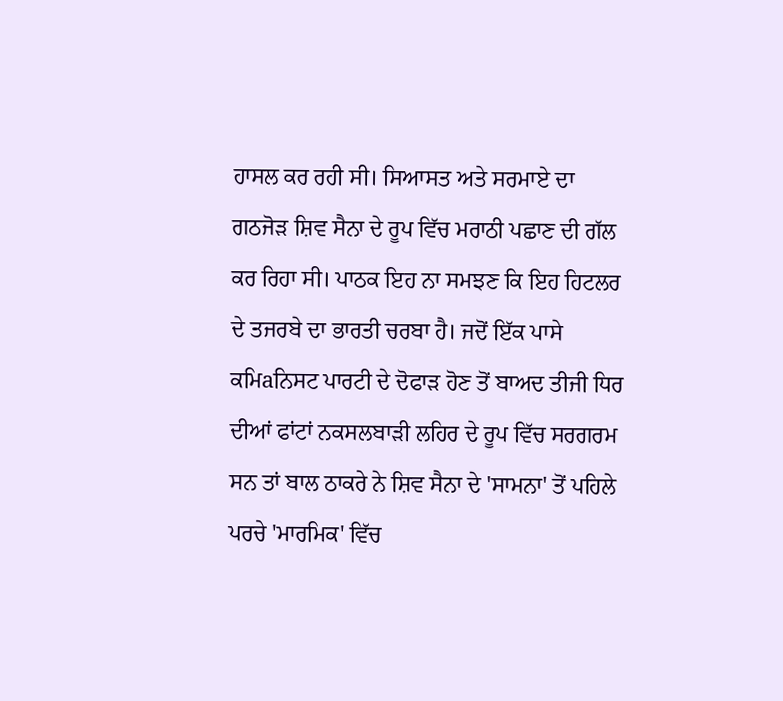ਹਾਸਲ ਕਰ ਰਹੀ ਸੀ। ਸਿਆਸਤ ਅਤੇ ਸਰਮਾਏ ਦਾ ਗਠਜੋੜ ਸ਼ਿਵ ਸੈਨਾ ਦੇ ਰੂਪ ਵਿੱਚ ਮਰਾਠੀ ਪਛਾਣ ਦੀ ਗੱਲ ਕਰ ਰਿਹਾ ਸੀ। ਪਾਠਕ ਇਹ ਨਾ ਸਮਝਣ ਕਿ ਇਹ ਹਿਟਲਰ ਦੇ ਤਜਰਬੇ ਦਾ ਭਾਰਤੀ ਚਰਬਾ ਹੈ। ਜਦੋਂ ਇੱਕ ਪਾਸੇ ਕਮਿaਨਿਸਟ ਪਾਰਟੀ ਦੇ ਦੋਫਾੜ ਹੋਣ ਤੋਂ ਬਾਅਦ ਤੀਜੀ ਧਿਰ ਦੀਆਂ ਫਾਂਟਾਂ ਨਕਸਲਬਾੜੀ ਲਹਿਰ ਦੇ ਰੂਪ ਵਿੱਚ ਸਰਗਰਮ ਸਨ ਤਾਂ ਬਾਲ ਠਾਕਰੇ ਨੇ ਸ਼ਿਵ ਸੈਨਾ ਦੇ 'ਸਾਮਨਾ' ਤੋਂ ਪਹਿਲੇ ਪਰਚੇ 'ਮਾਰਮਿਕ' ਵਿੱਚ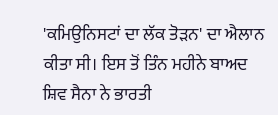'ਕਮਿਉਨਿਸਟਾਂ ਦਾ ਲੱਕ ਤੋੜਨ' ਦਾ ਐਲਾਨ ਕੀਤਾ ਸੀ। ਇਸ ਤੋਂ ਤਿੰਨ ਮਹੀਨੇ ਬਾਅਦ ਸ਼ਿਵ ਸੈਨਾ ਨੇ ਭਾਰਤੀ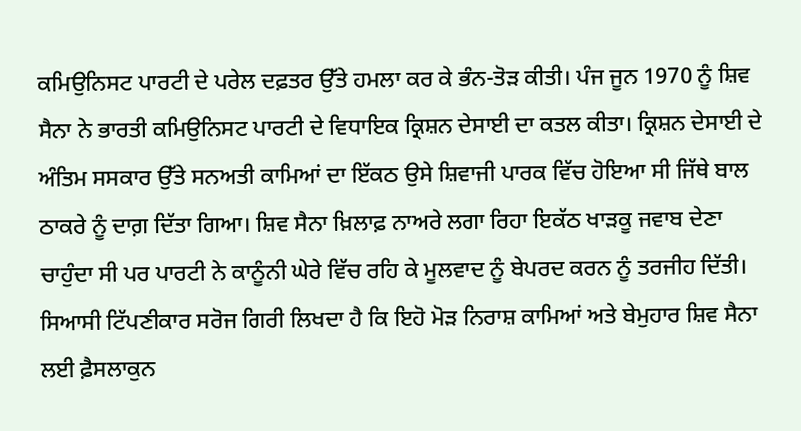ਕਮਿਉਨਿਸਟ ਪਾਰਟੀ ਦੇ ਪਰੇਲ ਦਫ਼ਤਰ ਉੱਤੇ ਹਮਲਾ ਕਰ ਕੇ ਭੰਨ-ਤੋੜ ਕੀਤੀ। ਪੰਜ ਜੂਨ 1970 ਨੂੰ ਸ਼ਿਵ ਸੈਨਾ ਨੇ ਭਾਰਤੀ ਕਮਿਉਨਿਸਟ ਪਾਰਟੀ ਦੇ ਵਿਧਾਇਕ ਕ੍ਰਿਸ਼ਨ ਦੇਸਾਈ ਦਾ ਕਤਲ ਕੀਤਾ। ਕ੍ਰਿਸ਼ਨ ਦੇਸਾਈ ਦੇ ਅੰਤਿਮ ਸਸਕਾਰ ਉੱਤੇ ਸਨਅਤੀ ਕਾਮਿਆਂ ਦਾ ਇੱਕਠ ਉਸੇ ਸ਼ਿਵਾਜੀ ਪਾਰਕ ਵਿੱਚ ਹੋਇਆ ਸੀ ਜਿੱਥੇ ਬਾਲ ਠਾਕਰੇ ਨੂੰ ਦਾਗ਼ ਦਿੱਤਾ ਗਿਆ। ਸ਼ਿਵ ਸੈਨਾ ਖ਼ਿਲਾਫ਼ ਨਾਅਰੇ ਲਗਾ ਰਿਹਾ ਇਕੱਠ ਖਾੜਕੂ ਜਵਾਬ ਦੇਣਾ ਚਾਹੁੰਦਾ ਸੀ ਪਰ ਪਾਰਟੀ ਨੇ ਕਾਨੂੰਨੀ ਘੇਰੇ ਵਿੱਚ ਰਹਿ ਕੇ ਮੂਲਵਾਦ ਨੂੰ ਬੇਪਰਦ ਕਰਨ ਨੂੰ ਤਰਜੀਹ ਦਿੱਤੀ। ਸਿਆਸੀ ਟਿੱਪਣੀਕਾਰ ਸਰੋਜ ਗਿਰੀ ਲਿਖਦਾ ਹੈ ਕਿ ਇਹੋ ਮੋੜ ਨਿਰਾਸ਼ ਕਾਮਿਆਂ ਅਤੇ ਬੇਮੁਹਾਰ ਸ਼ਿਵ ਸੈਨਾ ਲਈ ਫ਼ੈਸਲਾਕੁਨ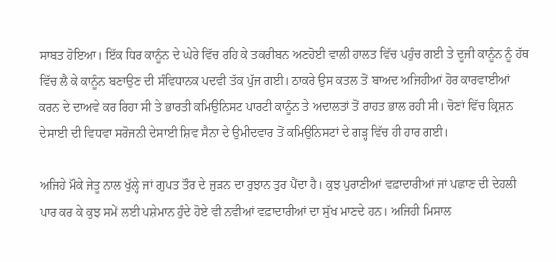ਸਾਬਤ ਹੋਇਆ। ਇੱਕ ਧਿਰ ਕਾਨੂੰਨ ਦੇ ਘੇਰੇ ਵਿੱਚ ਰਹਿ ਕੇ ਤਕਰੀਬਨ ਅਣਹੋਈ ਵਾਲੀ ਹਾਲਤ ਵਿੱਚ ਪਹੁੰਚ ਗਈ ਤੇ ਦੂਜੀ ਕਾਨੂੰਨ ਨੂੰ ਹੱਥ ਵਿੱਚ ਲੈ ਕੇ ਕਾਨੂੰਨ ਬਣਾਉਣ ਦੀ ਸੰਵਿਧਾਨਕ ਪਦਵੀ ਤੱਕ ਪੁੱਜ ਗਈ। ਠਾਕਰੇ ਉਸ ਕਤਲ ਤੋਂ ਬਾਅਦ ਅਜਿਹੀਆਂ ਹੋਰ ਕਾਰਵਾਈਆਂ ਕਰਨ ਦੇ ਦਾਅਵੇ ਕਰ ਰਿਹਾ ਸੀ ਤੇ ਭਾਰਤੀ ਕਮਿਉਨਿਸਟ ਪਾਰਟੀ ਕਾਨੂੰਨ ਤੇ ਅਦਾਲਤਾਂ ਤੋਂ ਰਾਹਤ ਭਾਲ ਰਹੀ ਸੀ। ਚੋਣਾਂ ਵਿੱਚ ਕ੍ਰਿਸ਼ਨ ਦੇਸਾਈ ਦੀ ਵਿਧਵਾ ਸਰੋਜਨੀ ਦੇਸਾਈ ਸ਼ਿਵ ਸੈਨਾ ਦੇ ਉਮੀਦਵਾਰ ਤੋਂ ਕਮਿਉਨਿਸਟਾਂ ਦੇ ਗੜ੍ਹ ਵਿੱਚ ਹੀ ਹਾਰ ਗਈ।

ਅਜਿਹੇ ਮੌਕੇ ਜੇਤੂ ਨਾਲ ਖੁੱਲ੍ਹੇ ਜਾਂ ਗੁਪਤ ਤੌਰ ਦੇ ਜੁੜਨ ਦਾ ਰੁਝਾਨ ਤੁਰ ਪੈਂਦਾ ਹੈ। ਕੁਝ ਪੁਰਾਣੀਆਂ ਵਫ਼ਾਦਾਰੀਆਂ ਜਾਂ ਪਛਾਣ ਦੀ ਦੇਹਲੀ ਪਾਰ ਕਰ ਕੇ ਕੁਝ ਸਮੇਂ ਲਈ ਪਸ਼ੇਮਾਨ ਹੁੰਦੇ ਹੋਏ ਵੀ ਨਵੀਆਂ ਵਫ਼ਾਦਾਰੀਆਂ ਦਾ ਸੁੱਖ ਮਾਣਦੇ ਹਨ। ਅਜਿਹੀ ਮਿਸਾਲ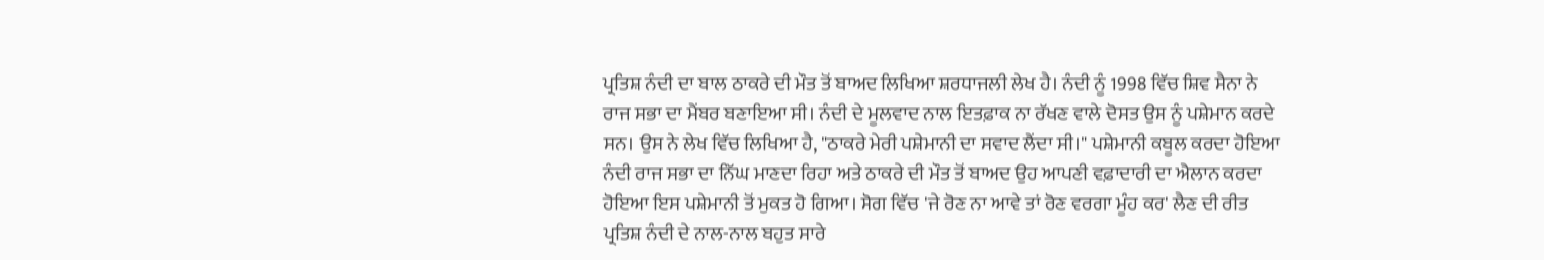ਪ੍ਰਤਿਸ਼ ਨੰਦੀ ਦਾ ਬਾਲ ਠਾਕਰੇ ਦੀ ਮੌਤ ਤੋਂ ਬਾਅਦ ਲਿਖਿਆ ਸ਼ਰਧਾਜਲੀ ਲੇਖ ਹੈ। ਨੰਦੀ ਨੂੰ 1998 ਵਿੱਚ ਸ਼ਿਵ ਸੈਨਾ ਨੇ ਰਾਜ ਸਭਾ ਦਾ ਮੈਂਬਰ ਬਣਾਇਆ ਸੀ। ਨੰਦੀ ਦੇ ਮੂਲਵਾਦ ਨਾਲ ਇਤਫ਼ਾਕ ਨਾ ਰੱਖਣ ਵਾਲੇ ਦੋਸਤ ਉਸ ਨੂੰ ਪਸ਼ੇਮਾਨ ਕਰਦੇ ਸਨ। ਉਸ ਨੇ ਲੇਖ ਵਿੱਚ ਲਿਖਿਆ ਹੈ, "ਠਾਕਰੇ ਮੇਰੀ ਪਸ਼ੇਮਾਨੀ ਦਾ ਸਵਾਦ ਲੈਂਦਾ ਸੀ।" ਪਸ਼ੇਮਾਨੀ ਕਬੂਲ ਕਰਦਾ ਹੋਇਆ ਨੰਦੀ ਰਾਜ ਸਭਾ ਦਾ ਨਿੱਘ ਮਾਣਦਾ ਰਿਹਾ ਅਤੇ ਠਾਕਰੇ ਦੀ ਮੌਤ ਤੋਂ ਬਾਅਦ ਉਹ ਆਪਣੀ ਵਫ਼ਾਦਾਰੀ ਦਾ ਐਲਾਨ ਕਰਦਾ ਹੋਇਆ ਇਸ ਪਸ਼ੇਮਾਨੀ ਤੋਂ ਮੁਕਤ ਹੋ ਗਿਆ। ਸੋਗ ਵਿੱਚ 'ਜੇ ਰੋਣ ਨਾ ਆਵੇ ਤਾਂ ਰੋਣ ਵਰਗਾ ਮੂੰਹ ਕਰ' ਲੈਣ ਦੀ ਰੀਤ ਪ੍ਰਤਿਸ਼ ਨੰਦੀ ਦੇ ਨਾਲ-ਨਾਲ ਬਹੁਤ ਸਾਰੇ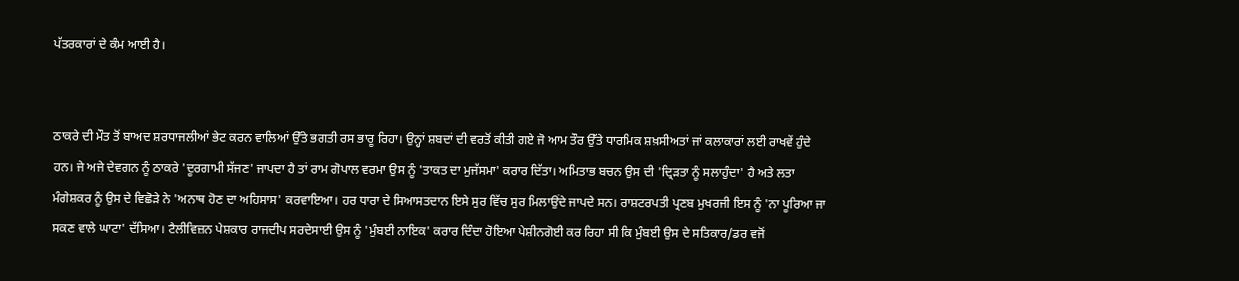ਪੱਤਰਕਾਰਾਂ ਦੇ ਕੰਮ ਆਈ ਹੈ।


ਠਾਕਰੇ ਦੀ ਮੌਤ ਤੋਂ ਬਾਅਦ ਸ਼ਰਧਾਜਲੀਆਂ ਭੇਟ ਕਰਨ ਵਾਲਿਆਂ ਉੱਤੇ ਭਗਤੀ ਰਸ ਭਾਰੂ ਰਿਹਾ। ਉਨ੍ਹਾਂ ਸ਼ਬਦਾਂ ਦੀ ਵਰਤੋਂ ਕੀਤੀ ਗਏ ਜੋ ਆਮ ਤੌਰ ਉੱਤੇ ਧਾਰਮਿਕ ਸ਼ਖ਼ਸੀਅਤਾਂ ਜਾਂ ਕਲਾਕਾਰਾਂ ਲਈ ਰਾਖਵੇਂ ਹੁੰਦੇ ਹਨ। ਜੇ ਅਜੇ ਦੇਵਗਨ ਨੂੰ ਠਾਕਰੇ 'ਦੂਰਗਾਮੀ ਸੱਜਣ' ਜਾਪਦਾ ਹੈ ਤਾਂ ਰਾਮ ਗੋਪਾਲ ਵਰਮਾ ਉਸ ਨੂੰ 'ਤਾਕਤ ਦਾ ਮੁਜੱਸਮਾ' ਕਰਾਰ ਦਿੱਤਾ। ਅਮਿਤਾਭ ਬਚਨ ਉਸ ਦੀ 'ਦ੍ਰਿੜਤਾ ਨੂੰ ਸਲਾਹੁੰਦਾ' ਹੈ ਅਤੇ ਲਤਾ ਮੰਗੇਸ਼ਕਰ ਨੂੰ ਉਸ ਦੇ ਵਿਛੋੜੇ ਨੇ 'ਅਨਾਥ ਹੋਣ ਦਾ ਅਹਿਸਾਸ' ਕਰਵਾਇਆ। ਹਰ ਧਾਰਾ ਦੇ ਸਿਆਸਤਦਾਨ ਇਸੇ ਸੁਰ ਵਿੱਚ ਸੁਰ ਮਿਲਾਉਂਦੇ ਜਾਪਦੇ ਸਨ। ਰਾਸ਼ਟਰਪਤੀ ਪ੍ਰਣਬ ਮੁਖਰਜੀ ਇਸ ਨੂੰ 'ਨਾ ਪੂਰਿਆ ਜਾ ਸਕਣ ਵਾਲੇ ਘਾਟਾ' ਦੱਸਿਆ। ਟੈਲੀਵਿਜ਼ਨ ਪੇਸ਼ਕਾਰ ਰਾਜਦੀਪ ਸਰਦੇਸਾਈ ਉਸ ਨੂੰ 'ਮੁੰਬਈ ਨਾਇਕ' ਕਰਾਰ ਦਿੰਦਾ ਹੋਇਆ ਪੇਸ਼ੀਨਗੋਈ ਕਰ ਰਿਹਾ ਸੀ ਕਿ ਮੁੰਬਈ ਉਸ ਦੇ ਸਤਿਕਾਰ/ਡਰ ਵਜੋਂ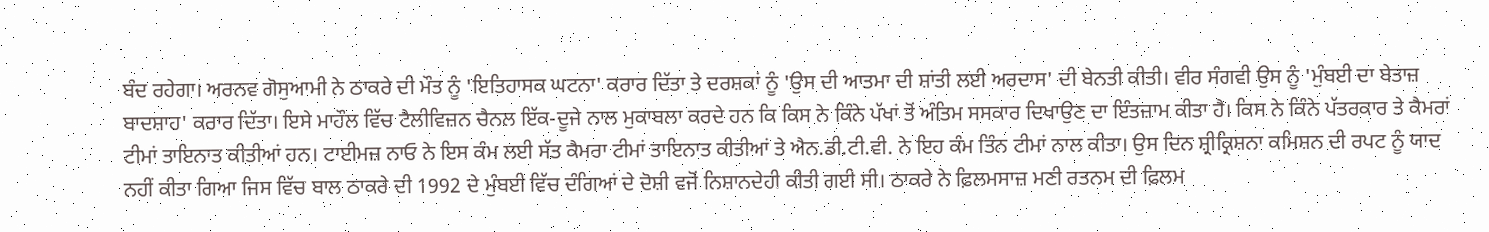ਬੰਦ ਰਹੇਗਾ। ਅਰਨਵ ਗੋਸੁਆਮੀ ਨੇ ਠਾਕਰੇ ਦੀ ਮੌਤ ਨੂੰ 'ਇਤਿਹਾਸਕ ਘਟਨਾ' ਕਰਾਰ ਦਿੱਤਾ ਤੇ ਦਰਸ਼ਕਾਂ ਨੂੰ 'ਉਸ ਦੀ ਆਤਮਾ ਦੀ ਸ਼ਾਂਤੀ ਲਈ ਅਰਦਾਸ' ਦੀ ਬੇਨਤੀ ਕੀਤੀ। ਵੀਰ ਸੰਗਵੀ ਉਸ ਨੂੰ 'ਮੁੰਬਈ ਦਾ ਬੇਤਾਜ਼ ਬਾਦਸ਼ਾਹ' ਕਰਾਰ ਦਿੱਤਾ। ਇਸੇ ਮਾਹੌਲ ਵਿੱਚ ਟੈਲੀਵਿਜ਼ਨ ਚੈਨਲ ਇੱਕ-ਦੂਜੇ ਨਾਲ ਮੁਕਾਬਲਾ ਕਰਦੇ ਹਨ ਕਿ ਕਿਸ ਨੇ ਕਿੰਨੇ ਪੱਖਾਂ ਤੋਂ ਅੰਤਿਮ ਸਸਕਾਰ ਦਿਖਾਉਣ ਦਾ ਇੰਤਜ਼ਾਮ ਕੀਤਾ ਹੈ। ਕਿਸ ਨੇ ਕਿੰਨੇ ਪੱਤਰਕਾਰ ਤੇ ਕੈਮਰਾਂ ਟੀਮਾਂ ਤਾਇਨਾਤ ਕੀਤੀਆਂ ਹਨ। ਟਾਈਮਜ਼ ਨਾਓ ਨੇ ਇਸ ਕੰਮ ਲਈ ਸੱਤ ਕੈਮਰਾ ਟੀਮਾਂ ਤਾਇਨਾਤ ਕੀਤੀਆਂ ਤੇ ਐਨ.ਡੀ.ਟੀ.ਵੀ. ਨੇ ਇਹ ਕੰਮ ਤਿੰਨ ਟੀਮਾਂ ਨਾਲ ਕੀਤਾ। ਉਸ ਦਿਨ ਸ਼੍ਰੀਕ੍ਰਿਸ਼ਨਾ ਕਮਿਸ਼ਨ ਦੀ ਰਪਟ ਨੂੰ ਯਾਦ ਨਹੀਂ ਕੀਤਾ ਗਿਆ ਜਿਸ ਵਿੱਚ ਬਾਲ ਠਾਕਰੇ ਦੀ 1992 ਦੇ ਮੁੰਬਈ ਵਿੱਚ ਦੰਗਿਆਂ ਦੇ ਦੋਸ਼ੀ ਵਜੋਂ ਨਿਸ਼ਾਨਦੇਹੀ ਕੀਤੀ ਗਈ ਸੀ। ਠਾਕਰੇ ਨੇ ਫ਼ਿਲਮਸਾਜ਼ ਮਣੀ ਰਤਨਮ ਦੀ ਫ਼ਿਲਮ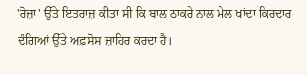'ਰੋਜ਼ਾ' ਉੱਤੇ ਇਤਰਾਜ਼ ਕੀਤਾ ਸੀ ਕਿ ਬਾਲ ਠਾਕਰੇ ਨਾਲ ਮੇਲ ਖਾਂਦਾ ਕਿਰਦਾਰ ਦੰਗਿਆਂ ਉੱਤੇ ਅਫ਼ਸੋਸ ਜ਼ਾਹਿਰ ਕਰਦਾ ਹੈ।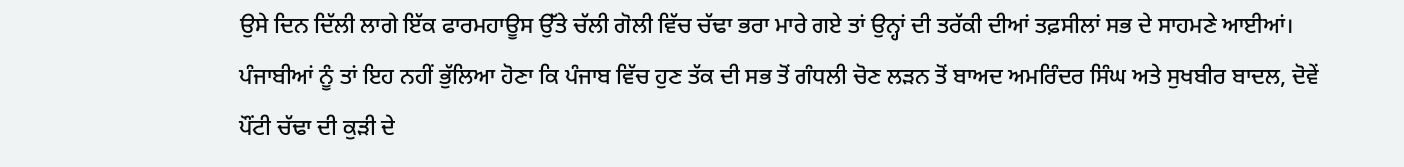ਉਸੇ ਦਿਨ ਦਿੱਲੀ ਲਾਗੇ ਇੱਕ ਫਾਰਮਹਾਊਸ ਉੱਤੇ ਚੱਲੀ ਗੋਲੀ ਵਿੱਚ ਚੱਢਾ ਭਰਾ ਮਾਰੇ ਗਏ ਤਾਂ ਉਨ੍ਹਾਂ ਦੀ ਤਰੱਕੀ ਦੀਆਂ ਤਫ਼ਸੀਲਾਂ ਸਭ ਦੇ ਸਾਹਮਣੇ ਆਈਆਂ। ਪੰਜਾਬੀਆਂ ਨੂੰ ਤਾਂ ਇਹ ਨਹੀਂ ਭੁੱਲਿਆ ਹੋਣਾ ਕਿ ਪੰਜਾਬ ਵਿੱਚ ਹੁਣ ਤੱਕ ਦੀ ਸਭ ਤੋਂ ਗੰਧਲੀ ਚੋਣ ਲੜਨ ਤੋਂ ਬਾਅਦ ਅਮਰਿੰਦਰ ਸਿੰਘ ਅਤੇ ਸੁਖਬੀਰ ਬਾਦਲ, ਦੋਵੇਂ ਪੌਂਟੀ ਚੱਢਾ ਦੀ ਕੁੜੀ ਦੇ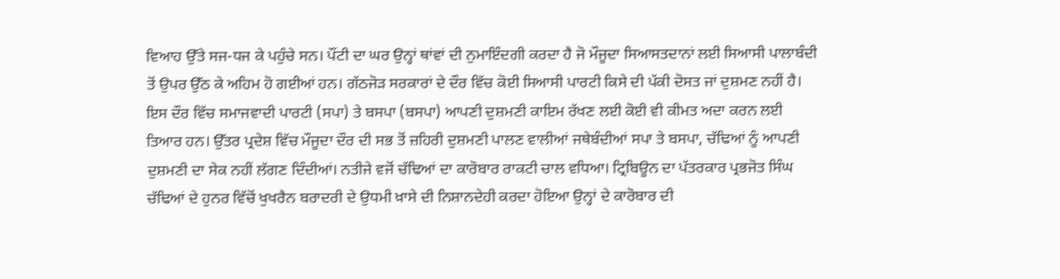ਵਿਆਹ ਉੱਤੇ ਸਜ-ਧਜ ਕੇ ਪਹੁੰਚੇ ਸਨ। ਪੌਂਟੀ ਦਾ ਘਰ ਉਨ੍ਹਾਂ ਥਾਂਵਾਂ ਦੀ ਨੁਮਾਇੰਦਗੀ ਕਰਦਾ ਹੈ ਜੋ ਮੌਜੂਦਾ ਸਿਆਸਤਦਾਨਾਂ ਲਈ ਸਿਆਸੀ ਪਾਲਾਬੰਦੀ ਤੋਂ ਉਪਰ ਉੱਠ ਕੇ ਅਹਿਮ ਹੋ ਗਈਆਂ ਹਨ। ਗੱਠਜੋੜ ਸਰਕਾਰਾਂ ਦੇ ਦੌਰ ਵਿੱਚ ਕੋਈ ਸਿਆਸੀ ਪਾਰਟੀ ਕਿਸੇ ਦੀ ਪੱਕੀ ਦੋਸਤ ਜਾਂ ਦੁਸ਼ਮਣ ਨਹੀਂ ਹੈ। ਇਸ ਦੌਰ ਵਿੱਚ ਸਮਾਜਵਾਦੀ ਪਾਰਟੀ (ਸਪਾ) ਤੇ ਬਸਪਾ (ਬਸਪਾ) ਆਪਣੀ ਦੁਸ਼ਮਣੀ ਕਾਇਮ ਰੱਖਣ ਲਈ ਕੋਈ ਵੀ ਕੀਮਤ ਅਦਾ ਕਰਨ ਲਈ ਤਿਆਰ ਹਨ। ਉੱਤਰ ਪ੍ਰਦੇਸ਼ ਵਿੱਚ ਮੌਜੂਦਾ ਦੌਰ ਦੀ ਸਭ ਤੋਂ ਜ਼ਹਿਰੀ ਦੁਸ਼ਮਣੀ ਪਾਲਣ ਵਾਲੀਆਂ ਜਥੇਬੰਦੀਆਂ ਸਪਾ ਤੇ ਬਸਪਾ, ਚੱਢਿਆਂ ਨੂੰ ਆਪਣੀ ਦੁਸ਼ਮਣੀ ਦਾ ਸੇਕ ਨਹੀਂ ਲੱਗਣ ਦਿੰਦੀਆਂ। ਨਤੀਜੇ ਵਜੋਂ ਚੱਢਿਆਂ ਦਾ ਕਾਰੋਬਾਰ ਰਾਕਟੀ ਚਾਲ ਵਧਿਆ। ਟ੍ਰਿਬਿਊਨ ਦਾ ਪੱਤਰਕਾਰ ਪ੍ਰਭਜੋਤ ਸਿੰਘ ਚੱਢਿਆਂ ਦੇ ਹੁਨਰ ਵਿੱਚੋਂ ਖੁਖਰੈਨ ਬਰਾਦਰੀ ਦੇ ਉਧਮੀ ਖ਼ਾਸੇ ਦੀ ਨਿਸ਼ਾਨਦੇਹੀ ਕਰਦਾ ਹੋਇਆ ਉਨ੍ਹਾਂ ਦੇ ਕਾਰੋਬਾਰ ਦੀ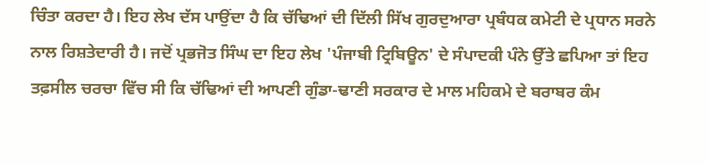ਚਿੰਤਾ ਕਰਦਾ ਹੈ। ਇਹ ਲੇਖ ਦੱਸ ਪਾਉਂਦਾ ਹੈ ਕਿ ਚੱਢਿਆਂ ਦੀ ਦਿੱਲੀ ਸਿੱਖ ਗੁਰਦੁਆਰਾ ਪ੍ਰਬੰਧਕ ਕਮੇਟੀ ਦੇ ਪ੍ਰਧਾਨ ਸਰਨੇ ਨਾਲ ਰਿਸ਼ਤੇਦਾਰੀ ਹੈ। ਜਦੋਂ ਪ੍ਰਭਜੋਤ ਸਿੰਘ ਦਾ ਇਹ ਲੇਖ 'ਪੰਜਾਬੀ ਟ੍ਰਿਬਿਊਨ' ਦੇ ਸੰਪਾਦਕੀ ਪੰਨੇ ਉੱਤੇ ਛਪਿਆ ਤਾਂ ਇਹ ਤਫ਼ਸੀਲ ਚਰਚਾ ਵਿੱਚ ਸੀ ਕਿ ਚੱਢਿਆਂ ਦੀ ਆਪਣੀ ਗੁੰਡਾ-ਢਾਣੀ ਸਰਕਾਰ ਦੇ ਮਾਲ ਮਹਿਕਮੇ ਦੇ ਬਰਾਬਰ ਕੰਮ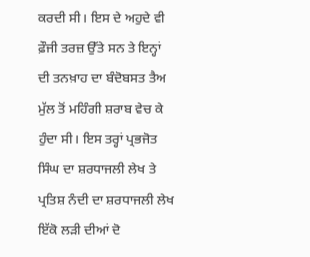ਕਰਦੀ ਸੀ। ਇਸ ਦੇ ਅਹੁਦੇ ਵੀ ਫ਼ੌਜੀ ਤਰਜ਼ ਉੱਤੇ ਸਨ ਤੇ ਇਨ੍ਹਾਂ ਦੀ ਤਨਖ਼ਾਹ ਦਾ ਬੰਦੋਬਸਤ ਤੈਅ ਮੁੱਲ ਤੋਂ ਮਹਿੰਗੀ ਸ਼ਰਾਬ ਵੇਚ ਕੇ ਹੁੰਦਾ ਸੀ। ਇਸ ਤਰ੍ਹਾਂ ਪ੍ਰਭਜੋਤ ਸਿੰਘ ਦਾ ਸ਼ਰਧਾਜਲੀ ਲੇਖ ਤੇ ਪ੍ਰਤਿਸ਼ ਨੰਦੀ ਦਾ ਸ਼ਰਧਾਜਲੀ ਲੇਖ ਇੱਕੋ ਲੜੀ ਦੀਆਂ ਦੋ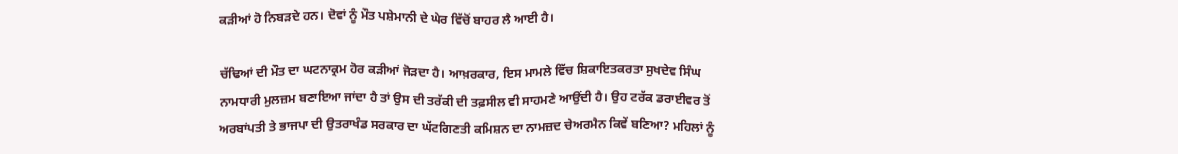ਕੜੀਆਂ ਹੋ ਨਿਬੜਦੇ ਹਨ। ਦੋਵਾਂ ਨੂੰ ਮੌਤ ਪਸ਼ੇਮਾਨੀ ਦੇ ਘੇਰ ਵਿੱਚੋਂ ਬਾਹਰ ਲੈ ਆਈ ਹੈ।

ਚੱਢਿਆਂ ਦੀ ਮੌਤ ਦਾ ਘਟਨਾਕ੍ਰਮ ਹੋਰ ਕੜੀਆਂ ਜੋੜਦਾ ਹੈ। ਆਖ਼ਰਕਾਰ, ਇਸ ਮਾਮਲੇ ਵਿੱਚ ਸ਼ਿਕਾਇਤਕਰਤਾ ਸੁਖਦੇਵ ਸਿੰਘ ਨਾਮਧਾਰੀ ਮੁਲਜ਼ਮ ਬਣਾਇਆ ਜਾਂਦਾ ਹੈ ਤਾਂ ਉਸ ਦੀ ਤਰੱਕੀ ਦੀ ਤਫ਼ਸੀਲ ਵੀ ਸਾਹਮਣੇ ਆਉਂਦੀ ਹੈ। ਉਹ ਟਰੱਕ ਡਰਾਈਵਰ ਤੋਂ ਅਰਬਾਂਪਤੀ ਤੇ ਭਾਜਪਾ ਦੀ ਉਤਰਾਖੰਡ ਸਰਕਾਰ ਦਾ ਘੱਟਗਿਣਤੀ ਕਮਿਸ਼ਨ ਦਾ ਨਾਮਜ਼ਦ ਚੇਅਰਮੈਨ ਕਿਵੇਂ ਬਣਿਆ? ਮਹਿਲਾਂ ਨੂੰ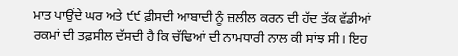ਮਾਤ ਪਾਉਂਦੇ ਘਰ ਅਤੇ ੯੯ ਫ਼ੀਸਦੀ ਆਬਾਦੀ ਨੂੰ ਜ਼ਲੀਲ ਕਰਨ ਦੀ ਹੱਦ ਤੱਕ ਵੱਡੀਆਂ ਰਕਮਾਂ ਦੀ ਤਫ਼ਸੀਲ ਦੱਸਦੀ ਹੈ ਕਿ ਚੱਢਿਆਂ ਦੀ ਨਾਮਧਾਰੀ ਨਾਲ ਕੀ ਸਾਂਝ ਸੀ। ਇਹ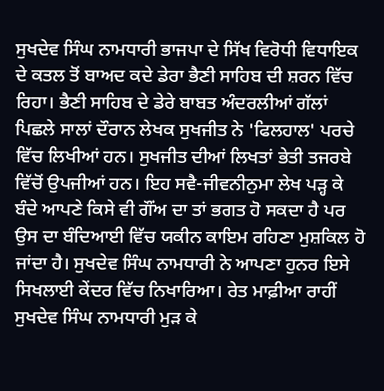ਸੁਖਦੇਵ ਸਿੰਘ ਨਾਮਧਾਰੀ ਭਾਜਪਾ ਦੇ ਸਿੱਖ ਵਿਰੋਧੀ ਵਿਧਾਇਕ ਦੇ ਕਤਲ ਤੋਂ ਬਾਅਦ ਕਦੇ ਡੇਰਾ ਭੈਣੀ ਸਾਹਿਬ ਦੀ ਸ਼ਰਨ ਵਿੱਚ ਰਿਹਾ। ਭੈਣੀ ਸਾਹਿਬ ਦੇ ਡੇਰੇ ਬਾਬਤ ਅੰਦਰਲੀਆਂ ਗੱਲਾਂ ਪਿਛਲੇ ਸਾਲਾਂ ਦੌਰਾਨ ਲੇਖਕ ਸੁਖਜੀਤ ਨੇ 'ਫਿਲਹਾਲ' ਪਰਚੇ ਵਿੱਚ ਲਿਖੀਆਂ ਹਨ। ਸੁਖਜੀਤ ਦੀਆਂ ਲਿਖਤਾਂ ਭੇਤੀ ਤਜਰਬੇ ਵਿੱਚੋਂ ਉਪਜੀਆਂ ਹਨ। ਇਹ ਸਵੈ-ਜੀਵਨੀਨੁਮਾ ਲੇਖ ਪੜ੍ਹ ਕੇ ਬੰਦੇ ਆਪਣੇ ਕਿਸੇ ਵੀ ਗੌਂਅ ਦਾ ਤਾਂ ਭਗਤ ਹੋ ਸਕਦਾ ਹੈ ਪਰ ਉਸ ਦਾ ਬੰਦਿਆਈ ਵਿੱਚ ਯਕੀਨ ਕਾਇਮ ਰਹਿਣਾ ਮੁਸ਼ਕਿਲ ਹੋ ਜਾਂਦਾ ਹੈ। ਸੁਖਦੇਵ ਸਿੰਘ ਨਾਮਧਾਰੀ ਨੇ ਆਪਣਾ ਹੁਨਰ ਇਸੇ ਸਿਖਲਾਈ ਕੇਂਦਰ ਵਿੱਚ ਨਿਖਾਰਿਆ। ਰੇਤ ਮਾਫ਼ੀਆ ਰਾਹੀਂ ਸੁਖਦੇਵ ਸਿੰਘ ਨਾਮਧਾਰੀ ਮੁੜ ਕੇ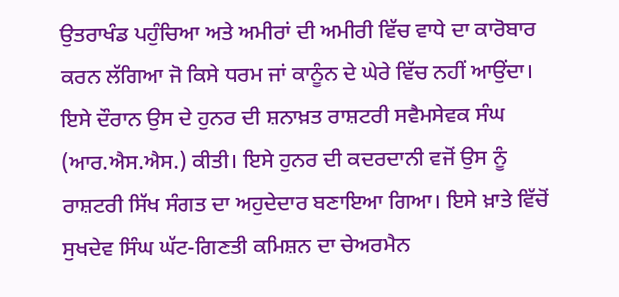ਉਤਰਾਖੰਡ ਪਹੁੰਚਿਆ ਅਤੇ ਅਮੀਰਾਂ ਦੀ ਅਮੀਰੀ ਵਿੱਚ ਵਾਧੇ ਦਾ ਕਾਰੋਬਾਰ ਕਰਨ ਲੱਗਿਆ ਜੋ ਕਿਸੇ ਧਰਮ ਜਾਂ ਕਾਨੂੰਨ ਦੇ ਘੇਰੇ ਵਿੱਚ ਨਹੀਂ ਆਉਂਦਾ। ਇਸੇ ਦੌਰਾਨ ਉਸ ਦੇ ਹੁਨਰ ਦੀ ਸ਼ਨਾਖ਼ਤ ਰਾਸ਼ਟਰੀ ਸਵੈਮਸੇਵਕ ਸੰਘ (ਆਰ.ਐਸ.ਐਸ.) ਕੀਤੀ। ਇਸੇ ਹੁਨਰ ਦੀ ਕਦਰਦਾਨੀ ਵਜੋਂ ਉਸ ਨੂੰ ਰਾਸ਼ਟਰੀ ਸਿੱਖ ਸੰਗਤ ਦਾ ਅਹੁਦੇਦਾਰ ਬਣਾਇਆ ਗਿਆ। ਇਸੇ ਖ਼ਾਤੇ ਵਿੱਚੋਂ ਸੁਖਦੇਵ ਸਿੰਘ ਘੱਟ-ਗਿਣਤੀ ਕਮਿਸ਼ਨ ਦਾ ਚੇਅਰਮੈਨ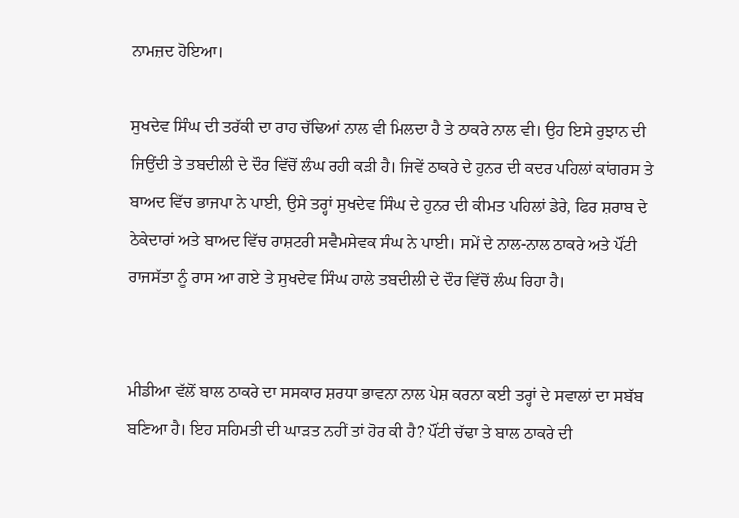ਨਾਮਜ਼ਦ ਹੋਇਆ।

ਸੁਖਦੇਵ ਸਿੰਘ ਦੀ ਤਰੱਕੀ ਦਾ ਰਾਹ ਚੱਢਿਆਂ ਨਾਲ ਵੀ ਮਿਲਦਾ ਹੈ ਤੇ ਠਾਕਰੇ ਨਾਲ ਵੀ। ਉਹ ਇਸੇ ਰੁਝਾਨ ਦੀ ਜਿਉਂਦੀ ਤੇ ਤਬਦੀਲੀ ਦੇ ਦੌਰ ਵਿੱਚੋਂ ਲੰਘ ਰਹੀ ਕੜੀ ਹੈ। ਜਿਵੇਂ ਠਾਕਰੇ ਦੇ ਹੁਨਰ ਦੀ ਕਦਰ ਪਹਿਲਾਂ ਕਾਂਗਰਸ ਤੇ ਬਾਅਦ ਵਿੱਚ ਭਾਜਪਾ ਨੇ ਪਾਈ, ਉਸੇ ਤਰ੍ਹਾਂ ਸੁਖਦੇਵ ਸਿੰਘ ਦੇ ਹੁਨਰ ਦੀ ਕੀਮਤ ਪਹਿਲਾਂ ਡੇਰੇ, ਫਿਰ ਸ਼ਰਾਬ ਦੇ ਠੇਕੇਦਾਰਾਂ ਅਤੇ ਬਾਅਦ ਵਿੱਚ ਰਾਸ਼ਟਰੀ ਸਵੈਮਸੇਵਕ ਸੰਘ ਨੇ ਪਾਈ। ਸਮੇਂ ਦੇ ਨਾਲ-ਨਾਲ ਠਾਕਰੇ ਅਤੇ ਪੌਂਟੀ ਰਾਜਸੱਤਾ ਨੂੰ ਰਾਸ ਆ ਗਏ ਤੇ ਸੁਖਦੇਵ ਸਿੰਘ ਹਾਲੇ ਤਬਦੀਲੀ ਦੇ ਦੌਰ ਵਿੱਚੋਂ ਲੰਘ ਰਿਹਾ ਹੈ।


ਮੀਡੀਆ ਵੱਲੋਂ ਬਾਲ ਠਾਕਰੇ ਦਾ ਸਸਕਾਰ ਸ਼ਰਧਾ ਭਾਵਨਾ ਨਾਲ ਪੇਸ਼ ਕਰਨਾ ਕਈ ਤਰ੍ਹਾਂ ਦੇ ਸਵਾਲਾਂ ਦਾ ਸਬੱਬ ਬਣਿਆ ਹੈ। ਇਹ ਸਹਿਮਤੀ ਦੀ ਘਾੜਤ ਨਹੀਂ ਤਾਂ ਹੋਰ ਕੀ ਹੈ? ਪੌਂਟੀ ਚੱਢਾ ਤੇ ਬਾਲ ਠਾਕਰੇ ਦੀ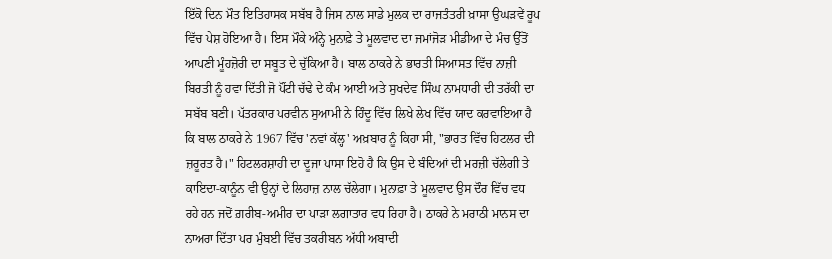ਇੱਕੋ ਦਿਨ ਮੌਤ ਇਤਿਹਾਸਕ ਸਬੱਬ ਹੈ ਜਿਸ ਨਾਲ ਸਾਡੇ ਮੁਲਕ ਦਾ ਰਾਜਤੰਤਰੀ ਖ਼ਾਸਾ ਉਘੜਵੇਂ ਰੂਪ ਵਿੱਚ ਪੇਸ਼ ਹੋਇਆ ਹੈ। ਇਸ ਮੌਕੇ ਅੰਨ੍ਹੇ ਮੁਨਾਫ਼ੇ ਤੇ ਮੂਲਵਾਦ ਦਾ ਜਮਾਂਜੋੜ ਮੀਡੀਆ ਦੇ ਮੰਚ ਉੱਤੋਂ ਆਪਣੀ ਮੂੰਹਜ਼ੋਰੀ ਦਾ ਸਬੂਤ ਦੇ ਚੁੱਕਿਆ ਹੈ। ਬਾਲ ਠਾਕਰੇ ਨੇ ਭਾਰਤੀ ਸਿਆਸਤ ਵਿੱਚ ਨਾਜ਼ੀ ਬਿਰਤੀ ਨੂੰ ਹਵਾ ਦਿੱਤੀ ਜੋ ਪੌਂਟੀ ਚੱਢੇ ਦੇ ਕੰਮ ਆਈ ਅਤੇ ਸੁਖਦੇਵ ਸਿੰਘ ਨਾਮਧਾਰੀ ਦੀ ਤਰੱਕੀ ਦਾ ਸਬੱਬ ਬਣੀ। ਪੱਤਰਕਾਰ ਪਰਵੀਨ ਸੁਆਮੀ ਨੇ ਹਿੰਦੂ ਵਿੱਚ ਲਿਖੇ ਲੇਖ ਵਿੱਚ ਯਾਦ ਕਰਵਾਇਆ ਹੈ ਕਿ ਬਾਲ ਠਾਕਰੇ ਨੇ 1967 ਵਿੱਚ 'ਨਵਾਂ ਕੱਲ੍ਹ' ਅਖ਼ਬਾਰ ਨੂੰ ਕਿਹਾ ਸੀ, "ਭਾਰਤ ਵਿੱਚ ਹਿਟਲਰ ਦੀ ਜ਼ਰੂਰਤ ਹੈ।" ਹਿਟਲਰਸ਼ਾਹੀ ਦਾ ਦੂਜਾ ਪਾਸਾ ਇਹੋ ਹੈ ਕਿ ਉਸ ਦੇ ਬੰਦਿਆਂ ਦੀ ਮਰਜ਼ੀ ਚੱਲੇਗੀ ਤੇ ਕਾਇਦਾ-ਕਾਨੂੰਨ ਵੀ ਉਨ੍ਹਾਂ ਦੇ ਲਿਹਾਜ਼ ਨਾਲ ਚੱਲੇਗਾ। ਮੁਨਾਫ਼ਾ ਤੇ ਮੂਲਵਾਦ ਉਸ ਦੌਰ ਵਿੱਚ ਵਧ ਰਹੇ ਹਨ ਜਦੋਂ ਗ਼ਰੀਬ-ਅਮੀਰ ਦਾ ਪਾੜਾ ਲਗਾਤਾਰ ਵਧ ਰਿਹਾ ਹੈ। ਠਾਕਰੇ ਨੇ ਮਰਾਠੀ ਮਾਨਸ ਦਾ ਨਾਅਰਾ ਦਿੱਤਾ ਪਰ ਮੁੰਬਈ ਵਿੱਚ ਤਕਰੀਬਨ ਅੱਧੀ ਅਬਾਦੀ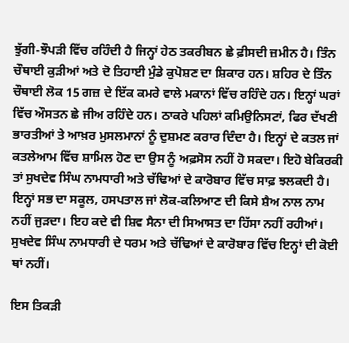ਝੁੱਗੀ-ਝੌਪੜੀ ਵਿੱਚ ਰਹਿੰਦੀ ਹੈ ਜਿਨ੍ਹਾਂ ਹੇਠ ਤਕਰੀਬਨ ਛੇ ਫ਼ੀਸਦੀ ਜ਼ਮੀਨ ਹੈ। ਤਿੰਨ ਚੌਥਾਈ ਕੁੜੀਆਂ ਅਤੇ ਦੋ ਤਿਹਾਈ ਮੁੰਡੇ ਕੁਪੋਸ਼ਣ ਦਾ ਸ਼ਿਕਾਰ ਹਨ। ਸ਼ਹਿਰ ਦੇ ਤਿੰਨ ਚੌਥਾਈ ਲੋਕ 15 ਗਜ਼ ਦੇ ਇੱਕ ਕਮਰੇ ਵਾਲੇ ਮਕਾਨਾਂ ਵਿੱਚ ਰਹਿੰਦੇ ਹਨ। ਇਨ੍ਹਾਂ ਘਰਾਂ ਵਿੱਚ ਔਸਤਨ ਛੇ ਜੀਅ ਰਹਿੰਦੇ ਹਨ। ਠਾਕਰੇ ਪਹਿਲਾਂ ਕਮਿਉਨਿਸਟਾਂ, ਫਿਰ ਦੱਖਣੀ ਭਾਰਤੀਆਂ ਤੇ ਆਖ਼ਰ ਮੁਸਲਮਾਨਾਂ ਨੂੰ ਦੁਸ਼ਮਣ ਕਰਾਰ ਦਿੰਦਾ ਹੈ। ਇਨ੍ਹਾਂ ਦੇ ਕਤਲ ਜਾਂ ਕਤਲੇਆਮ ਵਿੱਚ ਸ਼ਾਮਿਲ ਹੋਣ ਦਾ ਉਸ ਨੂੰ ਅਫ਼ਸੋਸ ਨਹੀਂ ਹੋ ਸਕਦਾ। ਇਹੋ ਬੇਕਿਰਕੀ ਤਾਂ ਸੁਖਦੇਵ ਸਿੰਘ ਨਾਮਧਾਰੀ ਅਤੇ ਚੱਢਿਆਂ ਦੇ ਕਾਰੋਬਾਰ ਵਿੱਚ ਸਾਫ਼ ਝਲਕਦੀ ਹੈ। ਇਨ੍ਹਾਂ ਸਭ ਦਾ ਸਕੂਲ, ਹਸਪਤਾਲ ਜਾਂ ਲੋਕ-ਕਲਿਆਣ ਦੀ ਕਿਸੇ ਸ਼ੈਅ ਨਾਲ ਨਾਮ ਨਹੀਂ ਜੁੜਦਾ। ਇਹ ਕਦੇ ਵੀ ਸ਼ਿਵ ਸੈਨਾ ਦੀ ਸਿਆਸਤ ਦਾ ਹਿੱਸਾ ਨਹੀਂ ਰਹੀਆਂ। ਸੁਖਦੇਵ ਸਿੰਘ ਨਾਮਧਾਰੀ ਦੇ ਧਰਮ ਅਤੇ ਚੱਢਿਆਂ ਦੇ ਕਾਰੋਬਾਰ ਵਿੱਚ ਇਨ੍ਹਾਂ ਦੀ ਕੋਈ ਥਾਂ ਨਹੀਂ।

ਇਸ ਤਿਕੜੀ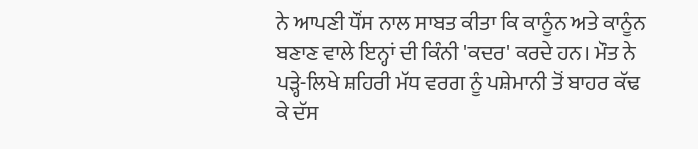ਨੇ ਆਪਣੀ ਧੌਂਸ ਨਾਲ ਸਾਬਤ ਕੀਤਾ ਕਿ ਕਾਨੂੰਨ ਅਤੇ ਕਾਨੂੰਨ ਬਣਾਣ ਵਾਲੇ ਇਨ੍ਹਾਂ ਦੀ ਕਿੰਨੀ 'ਕਦਰ' ਕਰਦੇ ਹਨ। ਮੌਤ ਨੇ ਪੜ੍ਹੇ-ਲਿਖੇ ਸ਼ਹਿਰੀ ਮੱਧ ਵਰਗ ਨੂੰ ਪਸ਼ੇਮਾਨੀ ਤੋਂ ਬਾਹਰ ਕੱਢ ਕੇ ਦੱਸ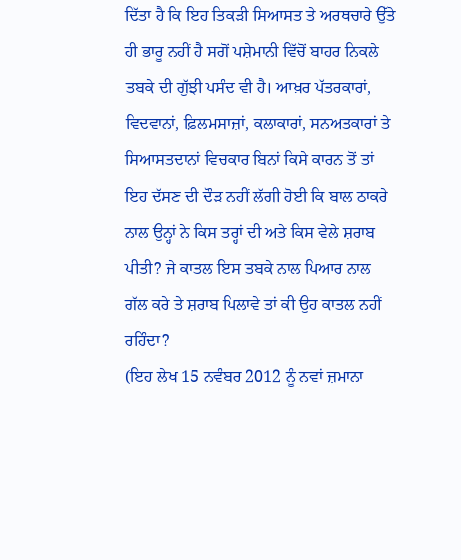ਦਿੱਤਾ ਹੈ ਕਿ ਇਹ ਤਿਕੜੀ ਸਿਆਸਤ ਤੇ ਅਰਥਚਾਰੇ ਉੱਤੇ ਹੀ ਭਾਰੂ ਨਹੀਂ ਹੈ ਸਗੋਂ ਪਸ਼ੇਮਾਨੀ ਵਿੱਚੋਂ ਬਾਹਰ ਨਿਕਲੇ ਤਬਕੇ ਦੀ ਗੁੱਝੀ ਪਸੰਦ ਵੀ ਹੈ। ਆਖ਼ਰ ਪੱਤਰਕਾਰਾਂ, ਵਿਦਵਾਨਾਂ, ਫ਼ਿਲਮਸਾਜ਼ਾਂ, ਕਲਾਕਾਰਾਂ, ਸਨਅਤਕਾਰਾਂ ਤੇ ਸਿਆਸਤਦਾਨਾਂ ਵਿਚਕਾਰ ਬਿਨਾਂ ਕਿਸੇ ਕਾਰਨ ਤੋਂ ਤਾਂ ਇਹ ਦੱਸਣ ਦੀ ਦੌੜ ਨਹੀਂ ਲੱਗੀ ਹੋਈ ਕਿ ਬਾਲ ਠਾਕਰੇ ਨਾਲ ਉਨ੍ਹਾਂ ਨੇ ਕਿਸ ਤਰ੍ਹਾਂ ਦੀ ਅਤੇ ਕਿਸ ਵੇਲੇ ਸ਼ਰਾਬ ਪੀਤੀ? ਜੇ ਕਾਤਲ ਇਸ ਤਬਕੇ ਨਾਲ ਪਿਆਰ ਨਾਲ ਗੱਲ ਕਰੇ ਤੇ ਸ਼ਰਾਬ ਪਿਲਾਵੇ ਤਾਂ ਕੀ ਉਹ ਕਾਤਲ ਨਹੀਂ ਰਹਿੰਦਾ?
(ਇਹ ਲੇਖ 15 ਨਵੰਬਰ 2012 ਨੂੰ ਨਵਾਂ ਜ਼ਮਾਨਾ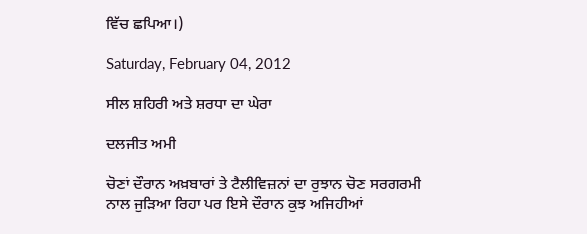ਵਿੱਚ ਛਪਿਆ।)

Saturday, February 04, 2012

ਸੀਲ ਸ਼ਹਿਰੀ ਅਤੇ ਸ਼ਰਧਾ ਦਾ ਘੇਰਾ

ਦਲਜੀਤ ਅਮੀ

ਚੋਣਾਂ ਦੌਰਾਨ ਅਖ਼ਬਾਰਾਂ ਤੇ ਟੈਲੀਵਿਜ਼ਨਾਂ ਦਾ ਰੁਝਾਨ ਚੋਣ ਸਰਗਰਮੀ ਨਾਲ ਜੁੜਿਆ ਰਿਹਾ ਪਰ ਇਸੇ ਦੌਰਾਨ ਕੁਝ ਅਜਿਹੀਆਂ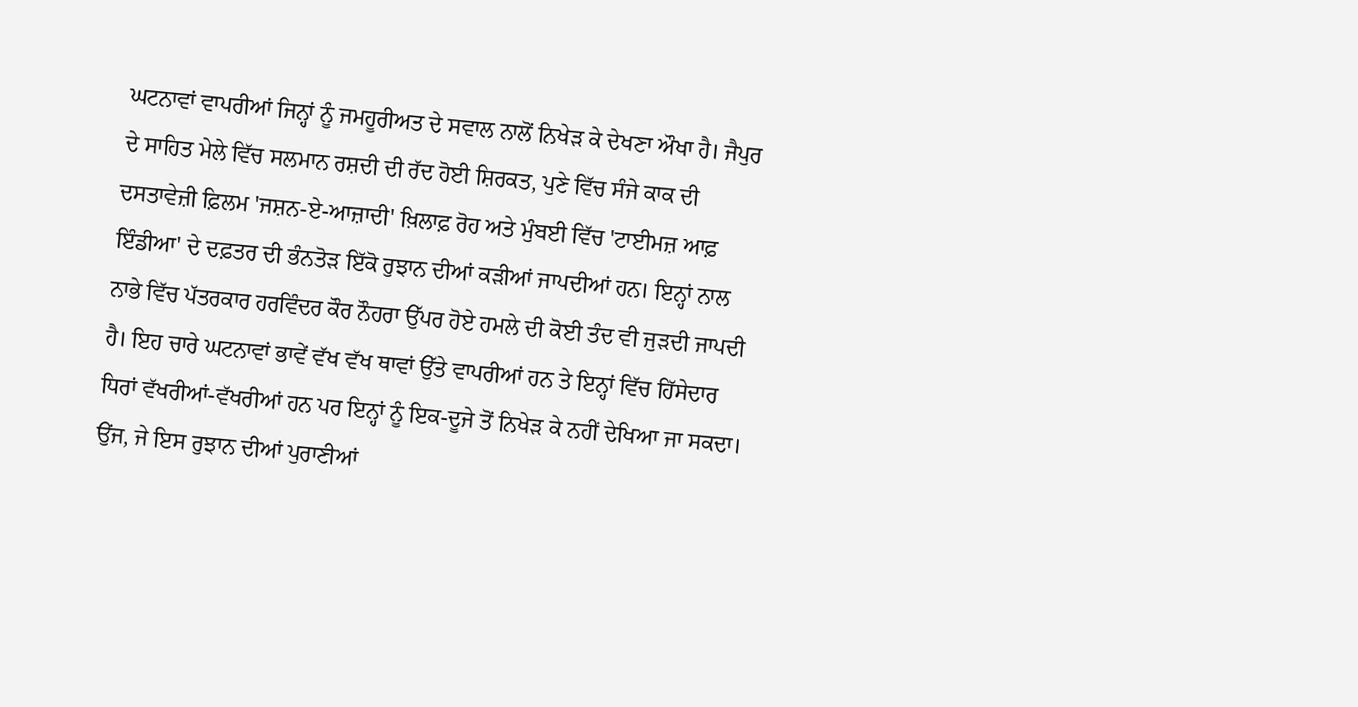ਘਟਨਾਵਾਂ ਵਾਪਰੀਆਂ ਜਿਨ੍ਹਾਂ ਨੂੰ ਜਮਹੂਰੀਅਤ ਦੇ ਸਵਾਲ ਨਾਲੋਂ ਨਿਖੇੜ ਕੇ ਦੇਖਣਾ ਔਖਾ ਹੈ। ਜੈਪੁਰ ਦੇ ਸਾਹਿਤ ਮੇਲੇ ਵਿੱਚ ਸਲਮਾਨ ਰਸ਼ਦੀ ਦੀ ਰੱਦ ਹੋਈ ਸ਼ਿਰਕਤ, ਪੁਣੇ ਵਿੱਚ ਸੰਜੇ ਕਾਕ ਦੀ ਦਸਤਾਵੇਜ਼ੀ ਫ਼ਿਲਮ 'ਜਸ਼ਨ-ਏ-ਆਜ਼ਾਦੀ' ਖ਼ਿਲਾਫ਼ ਰੋਹ ਅਤੇ ਮੁੰਬਈ ਵਿੱਚ 'ਟਾਈਮਜ਼ ਆਫ਼ ਇੰਡੀਆ' ਦੇ ਦਫ਼ਤਰ ਦੀ ਭੰਨਤੋੜ ਇੱਕੋ ਰੁਝਾਨ ਦੀਆਂ ਕੜੀਆਂ ਜਾਪਦੀਆਂ ਹਨ। ਇਨ੍ਹਾਂ ਨਾਲ ਨਾਭੇ ਵਿੱਚ ਪੱਤਰਕਾਰ ਹਰਵਿੰਦਰ ਕੌਰ ਨੌਹਰਾ ਉੱਪਰ ਹੋਏ ਹਮਲੇ ਦੀ ਕੋਈ ਤੰਦ ਵੀ ਜੁੜਦੀ ਜਾਪਦੀ ਹੈ। ਇਹ ਚਾਰੇ ਘਟਨਾਵਾਂ ਭਾਵੇਂ ਵੱਖ ਵੱਖ ਥਾਵਾਂ ਉੱਤੇ ਵਾਪਰੀਆਂ ਹਨ ਤੇ ਇਨ੍ਹਾਂ ਵਿੱਚ ਹਿੱਸੇਦਾਰ ਧਿਰਾਂ ਵੱਖਰੀਆਂ-ਵੱਖਰੀਆਂ ਹਨ ਪਰ ਇਨ੍ਹਾਂ ਨੂੰ ਇਕ-ਦੂਜੇ ਤੋਂ ਨਿਖੇੜ ਕੇ ਨਹੀਂ ਦੇਖਿਆ ਜਾ ਸਕਦਾ। ਉਂਜ, ਜੇ ਇਸ ਰੁਝਾਨ ਦੀਆਂ ਪੁਰਾਣੀਆਂ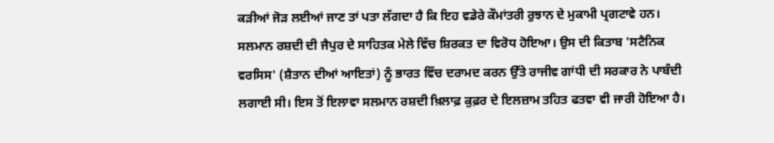ਕੜੀਆਂ ਜੋੜ ਲਈਆਂ ਜਾਣ ਤਾਂ ਪਤਾ ਲੱਗਦਾ ਹੈ ਕਿ ਇਹ ਵਡੇਰੇ ਕੌਮਾਂਤਰੀ ਰੁਝਾਨ ਦੇ ਮੁਕਾਮੀ ਪ੍ਰਗਟਾਵੇ ਹਨ।
ਸਲਮਾਨ ਰਸ਼ਦੀ ਦੀ ਜੈਪੁਰ ਦੇ ਸਾਹਿਤਕ ਮੇਲੇ ਵਿੱਚ ਸ਼ਿਰਕਤ ਦਾ ਵਿਰੋਧ ਹੋਇਆ। ਉਸ ਦੀ ਕਿਤਾਬ 'ਸਟੈਨਿਕ ਵਰਸਿਸ' (ਸ਼ੈਤਾਨ ਦੀਆਂ ਆਇਤਾਂ) ਨੂੰ ਭਾਰਤ ਵਿੱਚ ਦਰਾਮਦ ਕਰਨ ਉੱਤੇ ਰਾਜੀਵ ਗਾਂਧੀ ਦੀ ਸਰਕਾਰ ਨੇ ਪਾਬੰਦੀ ਲਗਾਈ ਸੀ। ਇਸ ਤੋਂ ਇਲਾਵਾ ਸਲਮਾਨ ਰਸ਼ਦੀ ਖ਼ਿਲਾਫ਼ ਕੁਫ਼ਰ ਦੇ ਇਲਜ਼ਾਮ ਤਹਿਤ ਫਤਵਾ ਵੀ ਜਾਰੀ ਹੋਇਆ ਹੈ।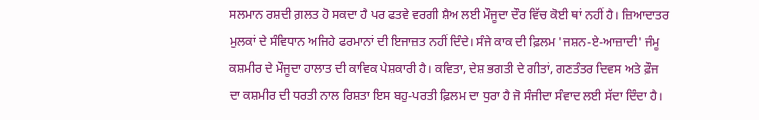ਸਲਮਾਨ ਰਸ਼ਦੀ ਗ਼ਲਤ ਹੋ ਸਕਦਾ ਹੈ ਪਰ ਫਤਵੇ ਵਰਗੀ ਸ਼ੈਅ ਲਈ ਮੌਜੂਦਾ ਦੌਰ ਵਿੱਚ ਕੋਈ ਥਾਂ ਨਹੀਂ ਹੈ। ਜ਼ਿਆਦਾਤਰ ਮੁਲਕਾਂ ਦੇ ਸੰਵਿਧਾਨ ਅਜਿਹੇ ਫਰਮਾਨਾਂ ਦੀ ਇਜਾਜ਼ਤ ਨਹੀਂ ਦਿੰਦੇ। ਸੰਜੇ ਕਾਕ ਦੀ ਫ਼ਿਲਮ 'ਜਸ਼ਨ-ਏ-ਆਜ਼ਾਦੀ' ਜੰਮੂ ਕਸ਼ਮੀਰ ਦੇ ਮੌਜੂਦਾ ਹਾਲਾਤ ਦੀ ਕਾਵਿਕ ਪੇਸ਼ਕਾਰੀ ਹੈ। ਕਵਿਤਾ, ਦੇਸ਼ ਭਗਤੀ ਦੇ ਗੀਤਾਂ, ਗਣਤੰਤਰ ਦਿਵਸ ਅਤੇ ਫ਼ੌਜ ਦਾ ਕਸ਼ਮੀਰ ਦੀ ਧਰਤੀ ਨਾਲ ਰਿਸ਼ਤਾ ਇਸ ਬਹੁ-ਪਰਤੀ ਫ਼ਿਲਮ ਦਾ ਧੁਰਾ ਹੈ ਜੋ ਸੰਜੀਦਾ ਸੰਵਾਦ ਲਈ ਸੱਦਾ ਦਿੰਦਾ ਹੈ।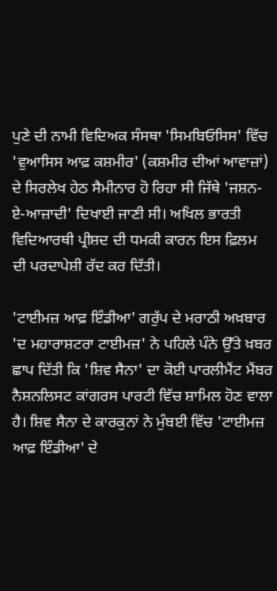ਪੁਣੇ ਦੀ ਨਾਮੀ ਵਿਦਿਅਕ ਸੰਸਥਾ 'ਸਿਮਬਿਓਸਿਸ' ਵਿੱਚ 'ਵੁਆਸਿਸ ਆਫ਼ ਕਸ਼ਮੀਰ' (ਕਸ਼ਮੀਰ ਦੀਆਂ ਆਵਾਜ਼ਾਂ) ਦੇ ਸਿਰਲੇਖ ਹੇਠ ਸੈਮੀਨਾਰ ਹੋ ਰਿਹਾ ਸੀ ਜਿੱਥੇ 'ਜਸ਼ਨ-ਏ-ਆਜ਼ਾਦੀ' ਦਿਖਾਈ ਜਾਣੀ ਸੀ। ਅਖਿਲ ਭਾਰਤੀ ਵਿਦਿਆਰਥੀ ਪ੍ਰੀਸ਼ਦ ਦੀ ਧਮਕੀ ਕਾਰਨ ਇਸ ਫ਼ਿਲਮ ਦੀ ਪਰਦਾਪੇਸ਼ੀ ਰੱਦ ਕਰ ਦਿੱਤੀ।

'ਟਾਈਮਜ਼ ਆਫ਼ ਇੰਡੀਆ' ਗਰੁੱਪ ਦੇ ਮਰਾਠੀ ਅਖ਼ਬਾਰ 'ਦ ਮਹਾਰਾਸ਼ਟਰਾ ਟਾਈਮਜ਼' ਨੇ ਪਹਿਲੇ ਪੰਨੇ ਉੱਤੇ ਖ਼ਬਰ ਛਾਪ ਦਿੱਤੀ ਕਿ 'ਸ਼ਿਵ ਸੈਨਾ' ਦਾ ਕੋਈ ਪਾਰਲੀਮੈਂਟ ਮੈਂਬਰ ਨੈਸ਼ਨਲਿਸਟ ਕਾਂਗਰਸ ਪਾਰਟੀ ਵਿੱਚ ਸ਼ਾਮਿਲ ਹੋਣ ਵਾਲਾ ਹੈ। ਸ਼ਿਵ ਸੈਨਾ ਦੇ ਕਾਰਕੁਨਾਂ ਨੇ ਮੁੰਬਈ ਵਿੱਚ 'ਟਾਈਮਜ਼ ਆਫ਼ ਇੰਡੀਆ' ਦੇ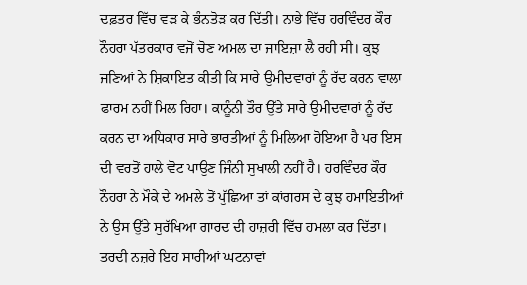ਦਫ਼ਤਰ ਵਿੱਚ ਵੜ ਕੇ ਭੰਨਤੋੜ ਕਰ ਦਿੱਤੀ। ਨਾਭੇ ਵਿੱਚ ਹਰਵਿੰਦਰ ਕੌਰ ਨੌਹਰਾ ਪੱਤਰਕਾਰ ਵਜੋਂ ਚੋਣ ਅਮਲ ਦਾ ਜਾਇਜ਼ਾ ਲੈ ਰਹੀ ਸੀ। ਕੁਝ ਜਣਿਆਂ ਨੇ ਸ਼ਿਕਾਇਤ ਕੀਤੀ ਕਿ ਸਾਰੇ ਉਮੀਦਵਾਰਾਂ ਨੂੰ ਰੱਦ ਕਰਨ ਵਾਲਾ ਫਾਰਮ ਨਹੀਂ ਮਿਲ ਰਿਹਾ। ਕਾਨੂੰਨੀ ਤੌਰ ਉੱਤੇ ਸਾਰੇ ਉਮੀਦਵਾਰਾਂ ਨੂੰ ਰੱਦ ਕਰਨ ਦਾ ਅਧਿਕਾਰ ਸਾਰੇ ਭਾਰਤੀਆਂ ਨੂੰ ਮਿਲਿਆ ਹੋਇਆ ਹੈ ਪਰ ਇਸ ਦੀ ਵਰਤੋਂ ਹਾਲੇ ਵੋਟ ਪਾਉਣ ਜਿੰਨੀ ਸੁਖਾਲੀ ਨਹੀਂ ਹੈ। ਹਰਵਿੰਦਰ ਕੌਰ ਨੌਹਰਾ ਨੇ ਮੌਕੇ ਦੇ ਅਮਲੇ ਤੋਂ ਪੁੱਛਿਆ ਤਾਂ ਕਾਂਗਰਸ ਦੇ ਕੁਝ ਹਮਾਇਤੀਆਂ ਨੇ ਉਸ ਉੱਤੇ ਸੁਰੱਖਿਆ ਗਾਰਦ ਦੀ ਹਾਜ਼ਰੀ ਵਿੱਚ ਹਮਲਾ ਕਰ ਦਿੱਤਾ।
ਤਰਦੀ ਨਜ਼ਰੇ ਇਹ ਸਾਰੀਆਂ ਘਟਨਾਵਾਂ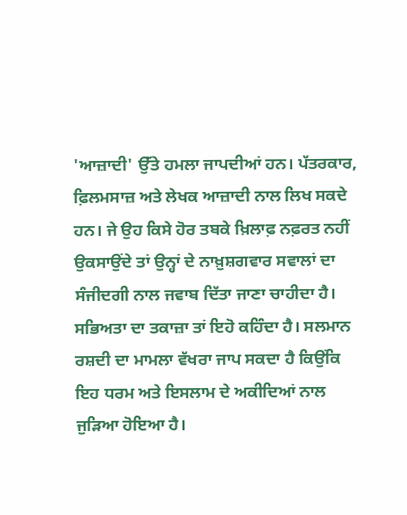'ਆਜ਼ਾਦੀ' ਉੱਤੇ ਹਮਲਾ ਜਾਪਦੀਆਂ ਹਨ। ਪੱਤਰਕਾਰ, ਫ਼ਿਲਮਸਾਜ਼ ਅਤੇ ਲੇਖਕ ਆਜ਼ਾਦੀ ਨਾਲ ਲਿਖ ਸਕਦੇ ਹਨ। ਜੇ ਉਹ ਕਿਸੇ ਹੋਰ ਤਬਕੇ ਖ਼ਿਲਾਫ਼ ਨਫ਼ਰਤ ਨਹੀਂ ਉਕਸਾਉਂਦੇ ਤਾਂ ਉਨ੍ਹਾਂ ਦੇ ਨਾਖ਼ੁਸ਼ਗਵਾਰ ਸਵਾਲਾਂ ਦਾ ਸੰਜੀਦਗੀ ਨਾਲ ਜਵਾਬ ਦਿੱਤਾ ਜਾਣਾ ਚਾਹੀਦਾ ਹੈ। ਸਭਿਅਤਾ ਦਾ ਤਕਾਜ਼ਾ ਤਾਂ ਇਹੋ ਕਹਿੰਦਾ ਹੈ। ਸਲਮਾਨ ਰਸ਼ਦੀ ਦਾ ਮਾਮਲਾ ਵੱਖਰਾ ਜਾਪ ਸਕਦਾ ਹੈ ਕਿਉਂਕਿ ਇਹ ਧਰਮ ਅਤੇ ਇਸਲਾਮ ਦੇ ਅਕੀਦਿਆਂ ਨਾਲ ਜੁੜਿਆ ਹੋਇਆ ਹੈ।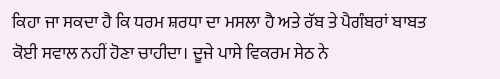ਕਿਹਾ ਜਾ ਸਕਦਾ ਹੈ ਕਿ ਧਰਮ ਸ਼ਰਧਾ ਦਾ ਮਸਲਾ ਹੈ ਅਤੇ ਰੱਬ ਤੇ ਪੈਗੰਬਰਾਂ ਬਾਬਤ ਕੋਈ ਸਵਾਲ ਨਹੀਂ ਹੋਣਾ ਚਾਹੀਦਾ। ਦੂਜੇ ਪਾਸੇ ਵਿਕਰਮ ਸੇਠ ਨੇ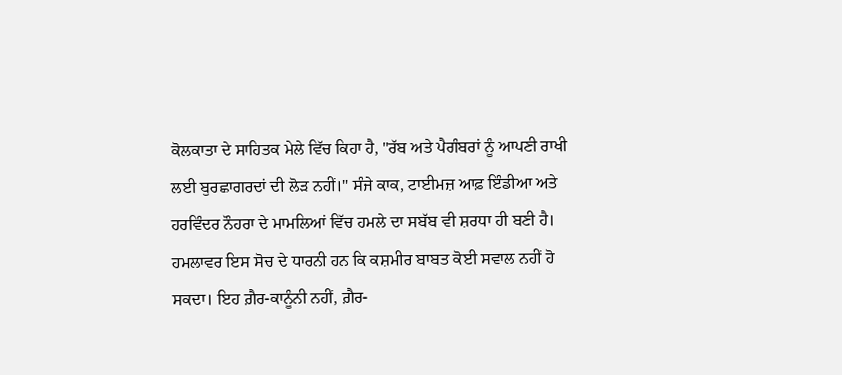ਕੋਲਕਾਤਾ ਦੇ ਸਾਹਿਤਕ ਮੇਲੇ ਵਿੱਚ ਕਿਹਾ ਹੈ, "ਰੱਬ ਅਤੇ ਪੈਗੰਬਰਾਂ ਨੂੰ ਆਪਣੀ ਰਾਖੀ ਲਈ ਬੁਰਛਾਗਰਦਾਂ ਦੀ ਲੋੜ ਨਹੀਂ।" ਸੰਜੇ ਕਾਕ, ਟਾਈਮਜ਼ ਆਫ਼ ਇੰਡੀਆ ਅਤੇ ਹਰਵਿੰਦਰ ਨੌਹਰਾ ਦੇ ਮਾਮਲਿਆਂ ਵਿੱਚ ਹਮਲੇ ਦਾ ਸਬੱਬ ਵੀ ਸ਼ਰਧਾ ਹੀ ਬਣੀ ਹੈ। ਹਮਲਾਵਰ ਇਸ ਸੋਚ ਦੇ ਧਾਰਨੀ ਹਨ ਕਿ ਕਸ਼ਮੀਰ ਬਾਬਤ ਕੋਈ ਸਵਾਲ ਨਹੀਂ ਹੋ ਸਕਦਾ। ਇਹ ਗ਼ੈਰ-ਕਾਨੂੰਨੀ ਨਹੀਂ, ਗ਼ੈਰ-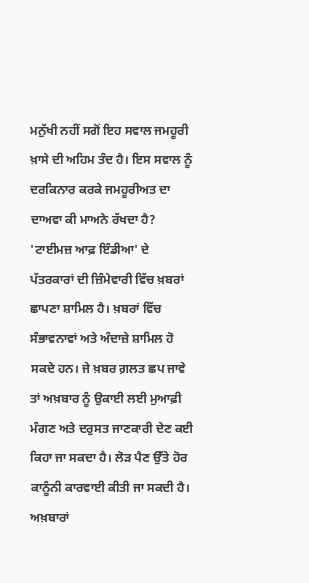ਮਨੁੱਖੀ ਨਹੀਂ ਸਗੋਂ ਇਹ ਸਵਾਲ ਜਮਹੂਰੀ ਖ਼ਾਸੇ ਦੀ ਅਹਿਮ ਤੰਦ ਹੈ। ਇਸ ਸਵਾਲ ਨੂੰ ਦਰਕਿਨਾਰ ਕਰਕੇ ਜਮਹੂਰੀਅਤ ਦਾ ਦਾਅਵਾ ਕੀ ਮਾਅਨੇ ਰੱਖਦਾ ਹੈ?
'ਟਾਈਮਜ਼ ਆਫ਼ ਇੰਡੀਆ' ਦੇ ਪੱਤਰਕਾਰਾਂ ਦੀ ਜ਼ਿੰਮੇਵਾਰੀ ਵਿੱਚ ਖ਼ਬਰਾਂ ਛਾਪਣਾ ਸ਼ਾਮਿਲ ਹੈ। ਖ਼ਬਰਾਂ ਵਿੱਚ ਸੰਭਾਵਨਾਵਾਂ ਅਤੇ ਅੰਦਾਜ਼ੇ ਸ਼ਾਮਿਲ ਹੋ ਸਕਦੇ ਹਨ। ਜੇ ਖ਼ਬਰ ਗ਼ਲਤ ਛਪ ਜਾਵੇ ਤਾਂ ਅਖ਼ਬਾਰ ਨੂੰ ਉਕਾਈ ਲਈ ਮੁਆਫ਼ੀ ਮੰਗਣ ਅਤੇ ਦਰੁਸਤ ਜਾਣਕਾਰੀ ਦੇਣ ਕਈ ਕਿਹਾ ਜਾ ਸਕਦਾ ਹੈ। ਲੋੜ ਪੈਣ ਉੱਤੇ ਹੋਰ ਕਾਨੂੰਨੀ ਕਾਰਵਾਈ ਕੀਤੀ ਜਾ ਸਕਦੀ ਹੈ। ਅਖ਼ਬਾਰਾਂ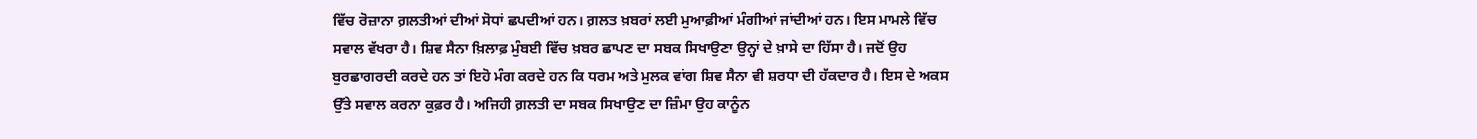ਵਿੱਚ ਰੋਜ਼ਾਨਾ ਗ਼ਲਤੀਆਂ ਦੀਆਂ ਸੋਧਾਂ ਛਪਦੀਆਂ ਹਨ। ਗ਼ਲਤ ਖ਼ਬਰਾਂ ਲਈ ਮੁਆਫ਼ੀਆਂ ਮੰਗੀਆਂ ਜਾਂਦੀਆਂ ਹਨ। ਇਸ ਮਾਮਲੇ ਵਿੱਚ ਸਵਾਲ ਵੱਖਰਾ ਹੈ। ਸ਼ਿਵ ਸੈਨਾ ਖ਼ਿਲਾਫ਼ ਮੁੰਬਈ ਵਿੱਚ ਖ਼ਬਰ ਛਾਪਣ ਦਾ ਸਬਕ ਸਿਖਾਉਣਾ ਉਨ੍ਹਾਂ ਦੇ ਖ਼ਾਸੇ ਦਾ ਹਿੱਸਾ ਹੈ। ਜਦੋਂ ਉਹ ਬੁਰਛਾਗਰਦੀ ਕਰਦੇ ਹਨ ਤਾਂ ਇਹੋ ਮੰਗ ਕਰਦੇ ਹਨ ਕਿ ਧਰਮ ਅਤੇ ਮੁਲਕ ਵਾਂਗ ਸ਼ਿਵ ਸੈਨਾ ਵੀ ਸ਼ਰਧਾ ਦੀ ਹੱਕਦਾਰ ਹੈ। ਇਸ ਦੇ ਅਕਸ ਉੱਤੇ ਸਵਾਲ ਕਰਨਾ ਕੁਫ਼ਰ ਹੈ। ਅਜਿਹੀ ਗ਼ਲਤੀ ਦਾ ਸਬਕ ਸਿਖਾਉਣ ਦਾ ਜ਼ਿੰਮਾ ਉਹ ਕਾਨੂੰਨ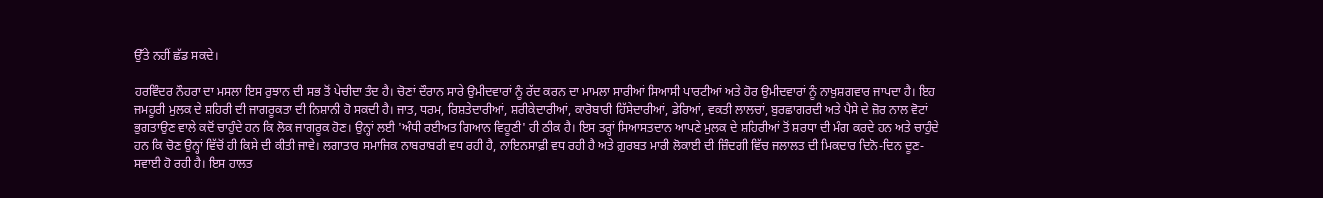ਉੱਤੇ ਨਹੀਂ ਛੱਡ ਸਕਦੇ।

ਹਰਵਿੰਦਰ ਨੌਹਰਾ ਦਾ ਮਸਲਾ ਇਸ ਰੁਝਾਨ ਦੀ ਸਭ ਤੋਂ ਪੇਚੀਦਾ ਤੰਦ ਹੈ। ਚੋਣਾਂ ਦੌਰਾਨ ਸਾਰੇ ਉਮੀਦਵਾਰਾਂ ਨੂੰ ਰੱਦ ਕਰਨ ਦਾ ਮਾਮਲਾ ਸਾਰੀਆਂ ਸਿਆਸੀ ਪਾਰਟੀਆਂ ਅਤੇ ਹੋਰ ਉਮੀਦਵਾਰਾਂ ਨੂੰ ਨਾਖ਼ੁਸ਼ਗਵਾਰ ਜਾਪਦਾ ਹੈ। ਇਹ ਜਮਹੂਰੀ ਮੁਲਕ ਦੇ ਸ਼ਹਿਰੀ ਦੀ ਜਾਗਰੂਕਤਾ ਦੀ ਨਿਸ਼ਾਨੀ ਹੋ ਸਕਦੀ ਹੈ। ਜਾਤ, ਧਰਮ, ਰਿਸ਼ਤੇਦਾਰੀਆਂ, ਸ਼ਰੀਕੇਦਾਰੀਆਂ, ਕਾਰੋਬਾਰੀ ਹਿੱਸੇਦਾਰੀਆਂ, ਡੇਰਿਆਂ, ਵਕਤੀ ਲਾਲਚਾਂ, ਬੁਰਛਾਗਰਦੀ ਅਤੇ ਪੈਸੇ ਦੇ ਜ਼ੋਰ ਨਾਲ ਵੋਟਾਂ ਭੁਗਤਾਉਣ ਵਾਲੇ ਕਦੋਂ ਚਾਹੁੰਦੇ ਹਨ ਕਿ ਲੋਕ ਜਾਗਰੂਕ ਹੋਣ। ਉਨ੍ਹਾਂ ਲਈ 'ਅੰਧੀ ਰਈਅਤ ਗਿਆਨ ਵਿਹੂਣੀ' ਹੀ ਠੀਕ ਹੈ। ਇਸ ਤਰ੍ਹਾਂ ਸਿਆਸਤਦਾਨ ਆਪਣੇ ਮੁਲਕ ਦੇ ਸ਼ਹਿਰੀਆਂ ਤੋਂ ਸ਼ਰਧਾ ਦੀ ਮੰਗ ਕਰਦੇ ਹਨ ਅਤੇ ਚਾਹੁੰਦੇ ਹਨ ਕਿ ਚੋਣ ਉਨ੍ਹਾਂ ਵਿੱਚੋਂ ਹੀ ਕਿਸੇ ਦੀ ਕੀਤੀ ਜਾਵੇ। ਲਗਾਤਾਰ ਸਮਾਜਿਕ ਨਾਬਰਾਬਰੀ ਵਧ ਰਹੀ ਹੈ, ਨਾਇਨਸਾਫ਼ੀ ਵਧ ਰਹੀ ਹੈ ਅਤੇ ਗ਼ੁਰਬਤ ਮਾਰੀ ਲੋਕਾਈ ਦੀ ਜ਼ਿੰਦਗੀ ਵਿੱਚ ਜਲਾਲਤ ਦੀ ਮਿਕਦਾਰ ਦਿਨੋ-ਦਿਨ ਦੂਣ-ਸਵਾਈ ਹੋ ਰਹੀ ਹੈ। ਇਸ ਹਾਲਤ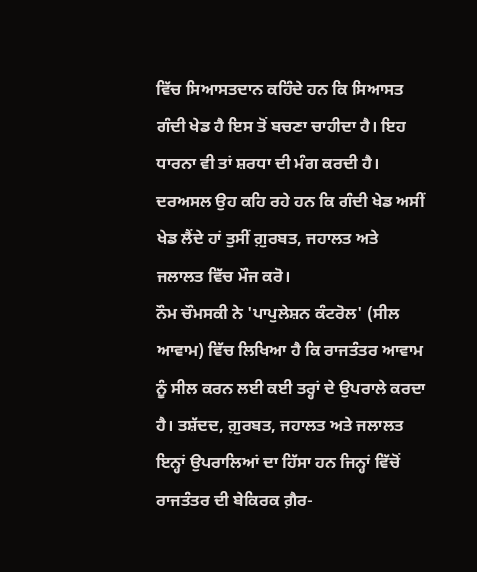ਵਿੱਚ ਸਿਆਸਤਦਾਨ ਕਹਿੰਦੇ ਹਨ ਕਿ ਸਿਆਸਤ ਗੰਦੀ ਖੇਡ ਹੈ ਇਸ ਤੋਂ ਬਚਣਾ ਚਾਹੀਦਾ ਹੈ। ਇਹ ਧਾਰਨਾ ਵੀ ਤਾਂ ਸ਼ਰਧਾ ਦੀ ਮੰਗ ਕਰਦੀ ਹੈ। ਦਰਅਸਲ ਉਹ ਕਹਿ ਰਹੇ ਹਨ ਕਿ ਗੰਦੀ ਖੇਡ ਅਸੀਂ ਖੇਡ ਲੈਂਦੇ ਹਾਂ ਤੁਸੀਂ ਗ਼ੁਰਬਤ, ਜਹਾਲਤ ਅਤੇ ਜਲਾਲਤ ਵਿੱਚ ਮੌਜ ਕਰੋ।
ਨੌਮ ਚੌਮਸਕੀ ਨੇ 'ਪਾਪੁਲੇਸ਼ਨ ਕੰਟਰੋਲ' (ਸੀਲ ਆਵਾਮ) ਵਿੱਚ ਲਿਖਿਆ ਹੈ ਕਿ ਰਾਜਤੰਤਰ ਆਵਾਮ ਨੂੰ ਸੀਲ ਕਰਨ ਲਈ ਕਈ ਤਰ੍ਹਾਂ ਦੇ ਉਪਰਾਲੇ ਕਰਦਾ ਹੈ। ਤਸ਼ੱਦਦ, ਗ਼ੁਰਬਤ, ਜਹਾਲਤ ਅਤੇ ਜਲਾਲਤ ਇਨ੍ਹਾਂ ਉਪਰਾਲਿਆਂ ਦਾ ਹਿੱਸਾ ਹਨ ਜਿਨ੍ਹਾਂ ਵਿੱਚੋਂ ਰਾਜਤੰਤਰ ਦੀ ਬੇਕਿਰਕ ਗ਼ੈਰ-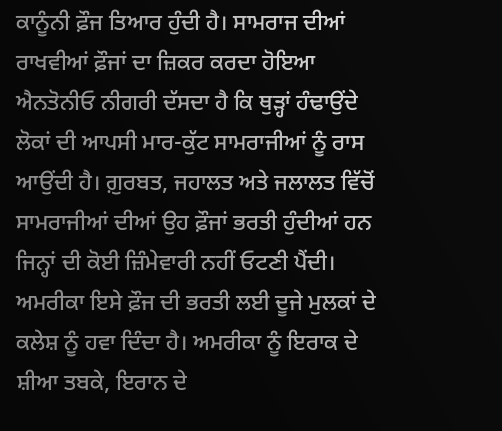ਕਾਨੂੰਨੀ ਫ਼ੌਜ ਤਿਆਰ ਹੁੰਦੀ ਹੈ। ਸਾਮਰਾਜ ਦੀਆਂ ਰਾਖਵੀਆਂ ਫ਼ੌਜਾਂ ਦਾ ਜ਼ਿਕਰ ਕਰਦਾ ਹੋਇਆ ਐਨਤੋਨੀਓ ਨੀਗਰੀ ਦੱਸਦਾ ਹੈ ਕਿ ਥੁੜ੍ਹਾਂ ਹੰਢਾਉਂਦੇ ਲੋਕਾਂ ਦੀ ਆਪਸੀ ਮਾਰ-ਕੁੱਟ ਸਾਮਰਾਜੀਆਂ ਨੂੰ ਰਾਸ ਆਉਂਦੀ ਹੈ। ਗ਼ੁਰਬਤ, ਜਹਾਲਤ ਅਤੇ ਜਲਾਲਤ ਵਿੱਚੋਂ ਸਾਮਰਾਜੀਆਂ ਦੀਆਂ ਉਹ ਫ਼ੌਜਾਂ ਭਰਤੀ ਹੁੰਦੀਆਂ ਹਨ ਜਿਨ੍ਹਾਂ ਦੀ ਕੋਈ ਜ਼ਿੰਮੇਵਾਰੀ ਨਹੀਂ ਓਟਣੀ ਪੈਂਦੀ। ਅਮਰੀਕਾ ਇਸੇ ਫ਼ੌਜ ਦੀ ਭਰਤੀ ਲਈ ਦੂਜੇ ਮੁਲਕਾਂ ਦੇ ਕਲੇਸ਼ ਨੂੰ ਹਵਾ ਦਿੰਦਾ ਹੈ। ਅਮਰੀਕਾ ਨੂੰ ਇਰਾਕ ਦੇ ਸ਼ੀਆ ਤਬਕੇ, ਇਰਾਨ ਦੇ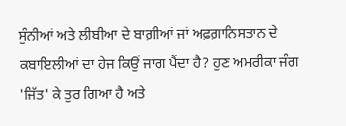ਸੁੰਨੀਆਂ ਅਤੇ ਲੀਬੀਆ ਦੇ ਬਾਗ਼ੀਆਂ ਜਾਂ ਅਫ਼ਗ਼ਾਨਿਸਤਾਨ ਦੇ ਕਬਾਇਲੀਆਂ ਦਾ ਹੇਜ ਕਿਉਂ ਜਾਗ ਪੈਂਦਾ ਹੈ? ਹੁਣ ਅਮਰੀਕਾ ਜੰਗ 'ਜਿੱਤ' ਕੇ ਤੁਰ ਗਿਆ ਹੈ ਅਤੇ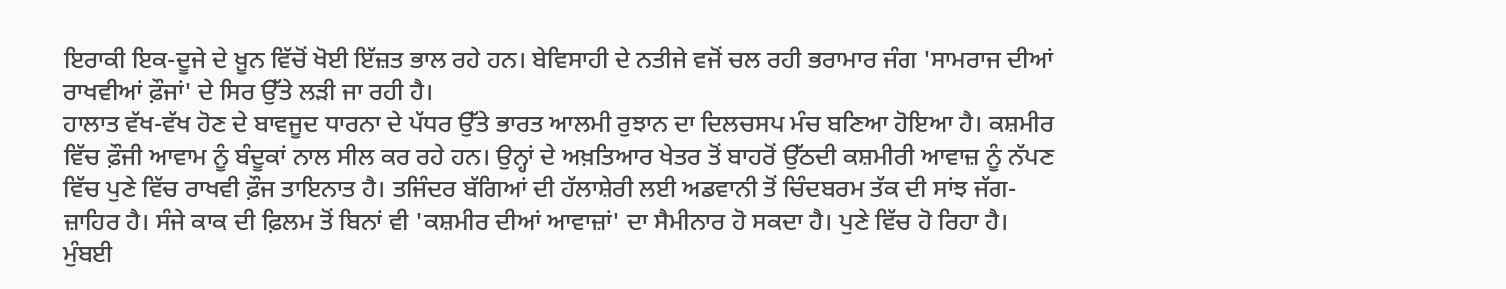ਇਰਾਕੀ ਇਕ-ਦੂਜੇ ਦੇ ਖ਼ੂਨ ਵਿੱਚੋਂ ਖੋਈ ਇੱਜ਼ਤ ਭਾਲ ਰਹੇ ਹਨ। ਬੇਵਿਸਾਹੀ ਦੇ ਨਤੀਜੇ ਵਜੋਂ ਚਲ ਰਹੀ ਭਰਾਮਾਰ ਜੰਗ 'ਸਾਮਰਾਜ ਦੀਆਂ ਰਾਖਵੀਆਂ ਫ਼ੌਜਾਂ' ਦੇ ਸਿਰ ਉੱਤੇ ਲੜੀ ਜਾ ਰਹੀ ਹੈ।
ਹਾਲਾਤ ਵੱਖ-ਵੱਖ ਹੋਣ ਦੇ ਬਾਵਜੂਦ ਧਾਰਨਾ ਦੇ ਪੱਧਰ ਉੱਤੇ ਭਾਰਤ ਆਲਮੀ ਰੁਝਾਨ ਦਾ ਦਿਲਚਸਪ ਮੰਚ ਬਣਿਆ ਹੋਇਆ ਹੈ। ਕਸ਼ਮੀਰ ਵਿੱਚ ਫ਼ੌਜੀ ਆਵਾਮ ਨੂੰ ਬੰਦੂਕਾਂ ਨਾਲ ਸੀਲ ਕਰ ਰਹੇ ਹਨ। ਉਨ੍ਹਾਂ ਦੇ ਅਖ਼ਤਿਆਰ ਖੇਤਰ ਤੋਂ ਬਾਹਰੋਂ ਉੱਠਦੀ ਕਸ਼ਮੀਰੀ ਆਵਾਜ਼ ਨੂੰ ਨੱਪਣ ਵਿੱਚ ਪੁਣੇ ਵਿੱਚ ਰਾਖਵੀ ਫ਼ੌਜ ਤਾਇਨਾਤ ਹੈ। ਤਜਿੰਦਰ ਬੱਗਿਆਂ ਦੀ ਹੱਲਾਸ਼ੇਰੀ ਲਈ ਅਡਵਾਨੀ ਤੋਂ ਚਿੰਦਬਰਮ ਤੱਕ ਦੀ ਸਾਂਝ ਜੱਗ-ਜ਼ਾਹਿਰ ਹੈ। ਸੰਜੇ ਕਾਕ ਦੀ ਫ਼ਿਲਮ ਤੋਂ ਬਿਨਾਂ ਵੀ 'ਕਸ਼ਮੀਰ ਦੀਆਂ ਆਵਾਜ਼ਾਂ' ਦਾ ਸੈਮੀਨਾਰ ਹੋ ਸਕਦਾ ਹੈ। ਪੁਣੇ ਵਿੱਚ ਹੋ ਰਿਹਾ ਹੈ। ਮੁੰਬਈ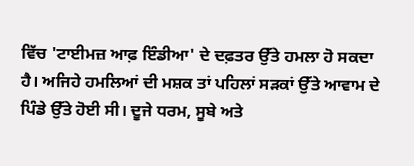ਵਿੱਚ 'ਟਾਈਮਜ਼ ਆਫ਼ ਇੰਡੀਆ' ਦੇ ਦਫ਼ਤਰ ਉੱਤੇ ਹਮਲਾ ਹੋ ਸਕਦਾ ਹੈ। ਅਜਿਹੇ ਹਮਲਿਆਂ ਦੀ ਮਸ਼ਕ ਤਾਂ ਪਹਿਲਾਂ ਸੜਕਾਂ ਉੱਤੇ ਆਵਾਮ ਦੇ ਪਿੰਡੇ ਉੱਤੇ ਹੋਈ ਸੀ। ਦੂਜੇ ਧਰਮ, ਸੂਬੇ ਅਤੇ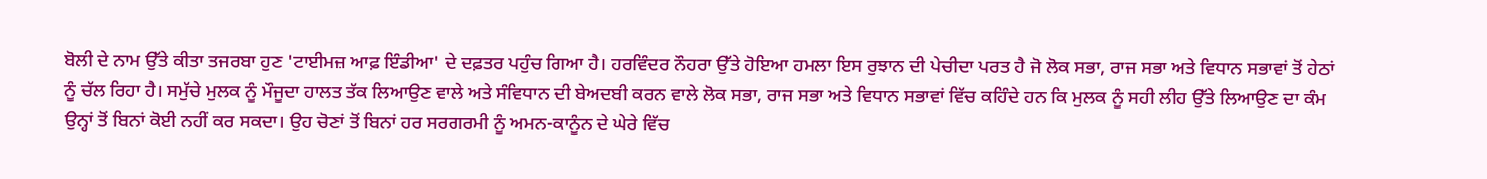ਬੋਲੀ ਦੇ ਨਾਮ ਉੱਤੇ ਕੀਤਾ ਤਜਰਬਾ ਹੁਣ 'ਟਾਈਮਜ਼ ਆਫ਼ ਇੰਡੀਆ' ਦੇ ਦਫ਼ਤਰ ਪਹੁੰਚ ਗਿਆ ਹੈ। ਹਰਵਿੰਦਰ ਨੌਹਰਾ ਉੱਤੇ ਹੋਇਆ ਹਮਲਾ ਇਸ ਰੁਝਾਨ ਦੀ ਪੇਚੀਦਾ ਪਰਤ ਹੈ ਜੋ ਲੋਕ ਸਭਾ, ਰਾਜ ਸਭਾ ਅਤੇ ਵਿਧਾਨ ਸਭਾਵਾਂ ਤੋਂ ਹੇਠਾਂ ਨੂੰ ਚੱਲ ਰਿਹਾ ਹੈ। ਸਮੁੱਚੇ ਮੁਲਕ ਨੂੰ ਮੌਜੂਦਾ ਹਾਲਤ ਤੱਕ ਲਿਆਉਣ ਵਾਲੇ ਅਤੇ ਸੰਵਿਧਾਨ ਦੀ ਬੇਅਦਬੀ ਕਰਨ ਵਾਲੇ ਲੋਕ ਸਭਾ, ਰਾਜ ਸਭਾ ਅਤੇ ਵਿਧਾਨ ਸਭਾਵਾਂ ਵਿੱਚ ਕਹਿੰਦੇ ਹਨ ਕਿ ਮੁਲਕ ਨੂੰ ਸਹੀ ਲੀਹ ਉੱਤੇ ਲਿਆਉਣ ਦਾ ਕੰਮ ਉਨ੍ਹਾਂ ਤੋਂ ਬਿਨਾਂ ਕੋਈ ਨਹੀਂ ਕਰ ਸਕਦਾ। ਉਹ ਚੋਣਾਂ ਤੋਂ ਬਿਨਾਂ ਹਰ ਸਰਗਰਮੀ ਨੂੰ ਅਮਨ-ਕਾਨੂੰਨ ਦੇ ਘੇਰੇ ਵਿੱਚ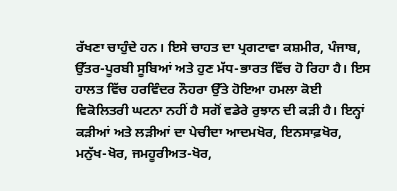ਰੱਖਣਾ ਚਾਹੁੰਦੇ ਹਨ। ਇਸੇ ਚਾਹਤ ਦਾ ਪ੍ਰਗਟਾਵਾ ਕਸ਼ਮੀਰ, ਪੰਜਾਬ, ਉੱਤਰ-ਪੂਰਬੀ ਸੂਬਿਆਂ ਅਤੇ ਹੁਣ ਮੱਧ-ਭਾਰਤ ਵਿੱਚ ਹੋ ਰਿਹਾ ਹੈ। ਇਸ ਹਾਲਤ ਵਿੱਚ ਹਰਵਿੰਦਰ ਨੌਹਰਾ ਉੱਤੇ ਹੋਇਆ ਹਮਲਾ ਕੋਈ ਵਿਕੋਲਿਤਰੀ ਘਟਨਾ ਨਹੀਂ ਹੈ ਸਗੋਂ ਵਡੇਰੇ ਰੁਝਾਨ ਦੀ ਕੜੀ ਹੈ। ਇਨ੍ਹਾਂ ਕੜੀਆਂ ਅਤੇ ਲੜੀਆਂ ਦਾ ਪੇਚੀਦਾ ਆਦਮਖੋਰ, ਇਨਸਾਫ਼ਖੋਰ, ਮਨੁੱਖ-ਖੋਰ, ਜਮਹੂਰੀਅਤ-ਖੋਰ,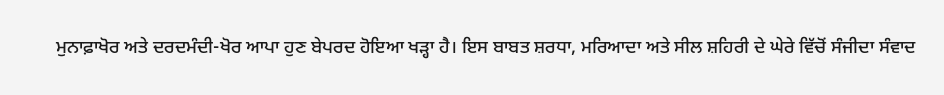ਮੁਨਾਫ਼ਾਖੋਰ ਅਤੇ ਦਰਦਮੰਦੀ-ਖੋਰ ਆਪਾ ਹੁਣ ਬੇਪਰਦ ਹੋਇਆ ਖੜ੍ਹਾ ਹੈ। ਇਸ ਬਾਬਤ ਸ਼ਰਧਾ, ਮਰਿਆਦਾ ਅਤੇ ਸੀਲ ਸ਼ਹਿਰੀ ਦੇ ਘੇਰੇ ਵਿੱਚੋਂ ਸੰਜੀਦਾ ਸੰਵਾਦ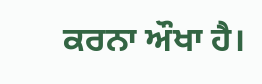ਕਰਨਾ ਔਖਾ ਹੈ।